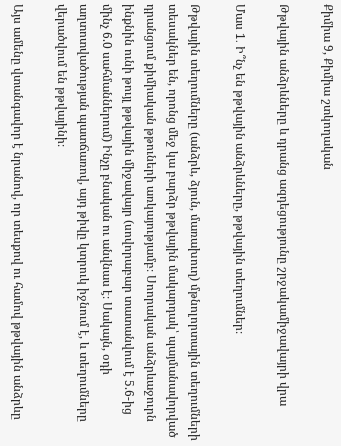Քիմիա 9, Քիմիա շտկողական

Թթվային անձրևները և դրանց ազդեցությունը շրջակամիջավայրի վրա

Մաս 1․ Ի՞նչ են թթվային անձրևները, թթվային տեղումներ։

Թթվային տեղումները (անձրև, ձյուն, մառախուղ) մթնոլորտային տեղումների տեսակներ են, որոնց մեջ կա բարձր թթվային մակարդակ՝ պայմանավորված դրանցում քիմիական թթուների առկայությամբ։ Սոորական անձրևաջուրն ինքնին ունի թույլ թթվային միջավայր (սովորաբար տատանվում է 5.6-ից մինչ 6.0 սահմաններում) Ինչը բնական ու անվնաս է։ Սակայն, օդի աղտոտվածության պատճառով, այդ թիվը կտրուկ իջնում է, և տեղումները վերածվում են թթվայինի։

Այս ամենը վտանգավոր է նրանով, որ տեսքով ու համով թթվային անձրևը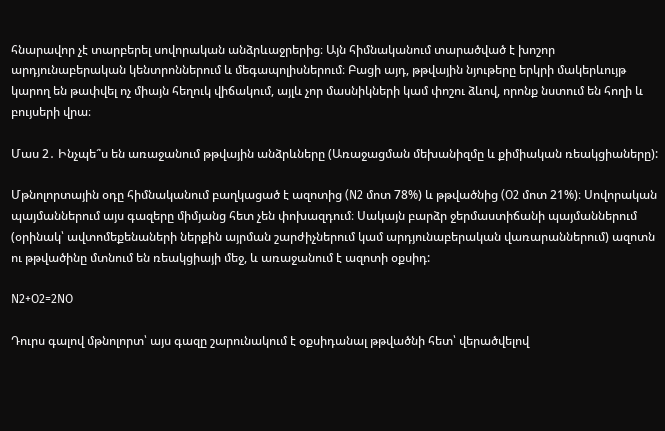հնարավոր չէ տարբերել սովորական անձրևաջրերից։ Այն հիմնականում տարածված է խոշոր արդյունաբերական կենտրոններում և մեգապոլիսներում։ Բացի այդ, թթվային նյութերը երկրի մակերևույթ կարող են թափվել ոչ միայն հեղուկ վիճակում, այլև չոր մասնիկների կամ փոշու ձևով, որոնք նստում են հողի և բույսերի վրա։

Մաս 2․ Ինչպե՞ս են առաջանում թթվային անձրևները (Առաջացման մեխանիզմը և քիմիական ռեակցիաները):

Մթնոլորտային օդը հիմնականում բաղկացած է ազոտից (N2 մոտ 78%) և թթվածնից (O2 մոտ 21%)։ Սովորական պայմաններում այս գազերը միմյանց հետ չեն փոխազդում։ Սակայն բարձր ջերմաստիճանի պայմաններում (օրինակ՝ ավտոմեքենաների ներքին այրման շարժիչներում կամ արդյունաբերական վառարաններում) ազոտն ու թթվածինը մտնում են ռեակցիայի մեջ, և առաջանում է ազոտի օքսիդ:

N2+O2=2NO

Դուրս գալով մթնոլորտ՝ այս գազը շարունակում է օքսիդանալ թթվածնի հետ՝ վերածվելով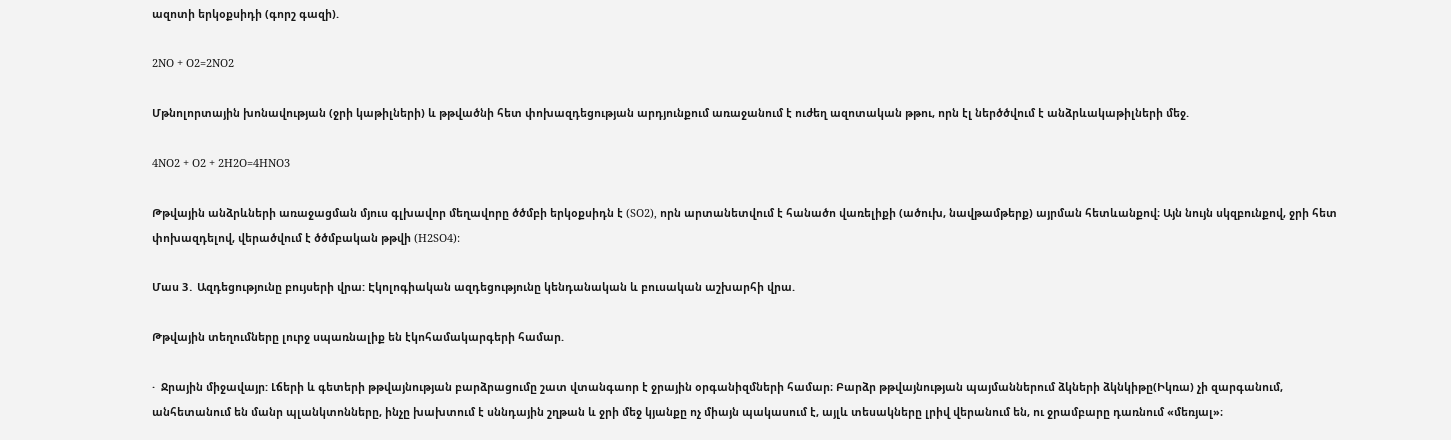ազոտի երկօքսիդի (գորշ գազի).

2NO + O2=2NO2

Մթնոլորտային խոնավության (ջրի կաթիլների) և թթվածնի հետ փոխազդեցության արդյունքում առաջանում է ուժեղ ազոտական թթու, որն էլ ներծծվում է անձրևակաթիլների մեջ.

4NO2 + O2 + 2H2O=4HNO3

Թթվային անձրևների առաջացման մյուս գլխավոր մեղավորը ծծմբի երկօքսիդն է (SO2), որն արտանետվում է հանածո վառելիքի (ածուխ, նավթամթերք) այրման հետևանքով։ Այն նույն սկզբունքով, ջրի հետ փոխազդելով, վերածվում է ծծմբական թթվի (H2SO4):

Մաս 3․ Ազդեցությունը բույսերի վրա: Էկոլոգիական ազդեցությունը կենդանական և բուսական աշխարհի վրա.

Թթվային տեղումները լուրջ սպառնալիք են էկոհամակարգերի համար.

·  Ջրային միջավայր: Լճերի և գետերի թթվայնության բարձրացումը շատ վտանգաոր է ջրային օրգանիզմների համար։ Բարձր թթվայնության պայմաններում ձկների ձկնկիթը(Իկռա) չի զարգանում, անհետանում են մանր պլանկտոնները, ինչը խախտում է սննդային շղթան և ջրի մեջ կյանքը ոչ միայն պակասում է, այլև տեսակները լրիվ վերանում են, ու ջրամբարը դառնում «մեռյալ»։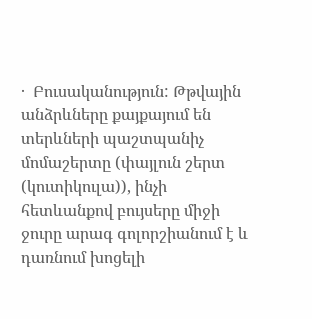·  Բուսականություն: Թթվային անձրևները քայքայում են տերևների պաշտպանիչ մոմաշերտը (փայլուն շերտ (կուտիկուլա)), ինչի հետևանքով բույսերը միջի ջուրը արագ գոլորշիանում է և դառնում խոցելի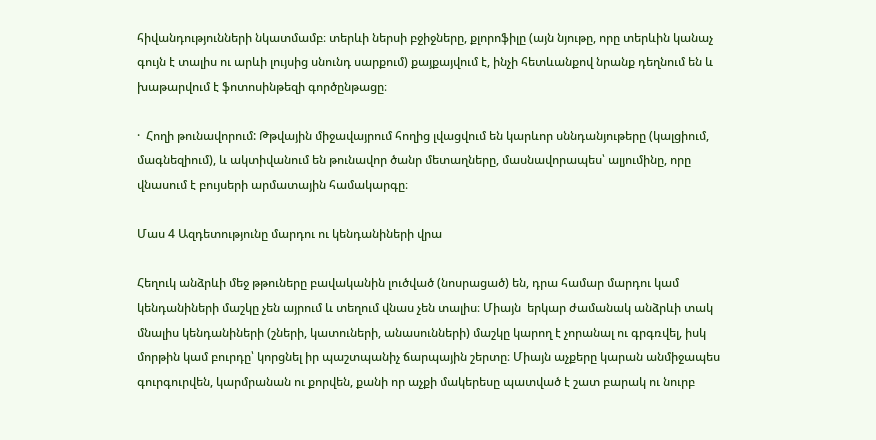հիվանդությունների նկատմամբ։ տերևի ներսի բջիջները, քլորոֆիլը (այն նյութը, որը տերևին կանաչ գույն է տալիս ու արևի լույսից սնունդ սարքում) քայքայվում է, ինչի հետևանքով նրանք դեղնում են և խաթարվում է ֆոտոսինթեզի գործընթացը։

·  Հողի թունավորում: Թթվային միջավայրում հողից լվացվում են կարևոր սննդանյութերը (կալցիում, մագնեզիում), և ակտիվանում են թունավոր ծանր մետաղները, մասնավորապես՝ ալյումինը, որը վնասում է բույսերի արմատային համակարգը։

Մաս 4 Ազդետությունը մարդու ու կենդանիների վրա

Հեղուկ անձրևի մեջ թթուները բավականին լուծված (նոսրացած) են, դրա համար մարդու կամ կենդանիների մաշկը չեն այրում և տեղում վնաս չեն տալիս։ Միայն  երկար ժամանակ անձրևի տակ մնալիս կենդանիների (շների, կատուների, անասունների) մաշկը կարող է չորանալ ու գրգռվել, իսկ մորթին կամ բուրդը՝ կորցնել իր պաշտպանիչ ճարպային շերտը։ Միայն աչքերը կարան անմիջապես գուրգուրվեն, կարմրանան ու քորվեն, քանի որ աչքի մակերեսը պատված է շատ բարակ ու նուրբ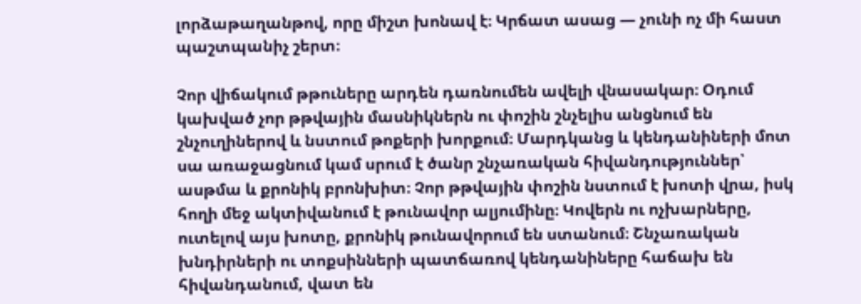լորձաթաղանթով, որը միշտ խոնավ է։ Կրճատ ասաց — չունի ոչ մի հաստ պաշտպանիչ շերտ։

Չոր վիճակում թթուները արդեն դառնումեն ավելի վնասակար։ Օդում կախված չոր թթվային մասնիկներն ու փոշին շնչելիս անցնում են շնչուղիներով և նստում թոքերի խորքում։ Մարդկանց և կենդանիների մոտ սա առաջացնում կամ սրում է ծանր շնչառական հիվանդություններ՝ ասթմա և քրոնիկ բրոնխիտ։ Չոր թթվային փոշին նստում է խոտի վրա, իսկ հողի մեջ ակտիվանում է թունավոր ալյումինը։ Կովերն ու ոչխարները, ուտելով այս խոտը, քրոնիկ թունավորում են ստանում։ Շնչառական խնդիրների ու տոքսինների պատճառով կենդանիները հաճախ են հիվանդանում, վատ են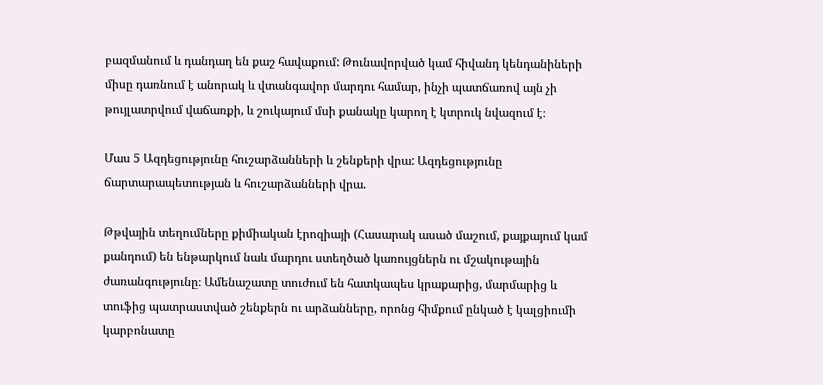բազմանում և դանդաղ են քաշ հավաքում: Թունավորված կամ հիվանդ կենդանիների միսը դառնում է անորակ և վտանգավոր մարդու համար, ինչի պատճառով այն չի թույլատրվում վաճառքի, և շուկայում մսի քանակը կարող է կտրուկ նվազում է։

Մաս 5 Ազդեցությունը հուշարձանների և շենքերի վրա: Ազդեցությունը ճարտարապետության և հուշարձանների վրա.

Թթվային տեղումները քիմիական էրոզիայի (Հասարակ ասած մաշում, քայքայում կամ քանդում) են ենթարկում նաև մարդու ստեղծած կառույցներն ու մշակութային ժառանգությունը։ Ամենաշատը տուժում են հատկապես կրաքարից, մարմարից և տուֆից պատրաստված շենքերն ու արձանները, որոնց հիմքում ընկած է կալցիումի կարբոնատը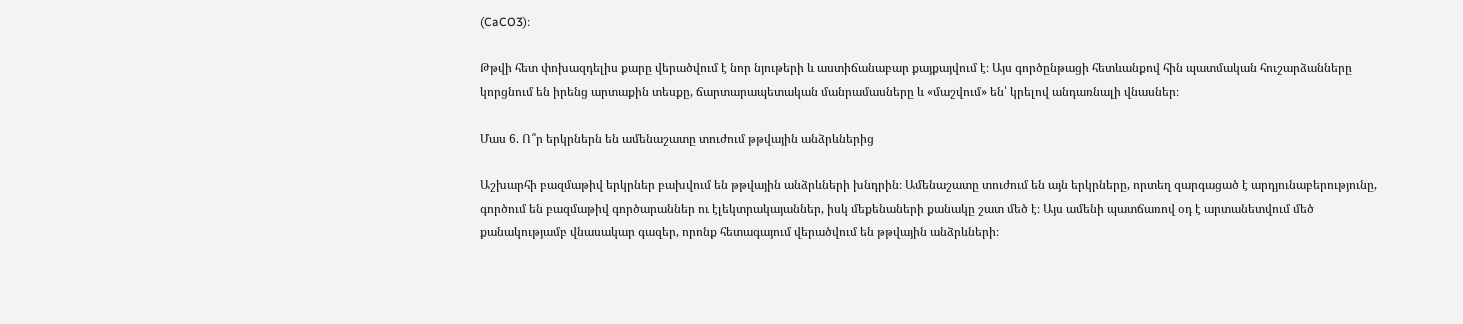(CaCO3)։

Թթվի հետ փոխազդելիս քարը վերածվում է նոր նյութերի և աստիճանաբար քայքայվում է։ Այս գործընթացի հետևանքով հին պատմական հուշարձանները կորցնում են իրենց արտաքին տեսքը, ճարտարապետական մանրամասները և «մաշվում» են՝ կրելով անդառնալի վնասներ։

Մաս 6. Ո՞ր երկրներն են ամենաշատը տուժում թթվային անձրևներից

Աշխարհի բազմաթիվ երկրներ բախվում են թթվային անձրևների խնդրին։ Ամենաշատը տուժում են այն երկրները, որտեղ զարգացած է արդյունաբերությունը, գործում են բազմաթիվ գործարաններ ու էլեկտրակայաններ, իսկ մեքենաների քանակը շատ մեծ է։ Այս ամենի պատճառով օդ է արտանետվում մեծ քանակությամբ վնասակար գազեր, որոնք հետագայում վերածվում են թթվային անձրևների։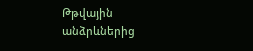Թթվային անձրևներից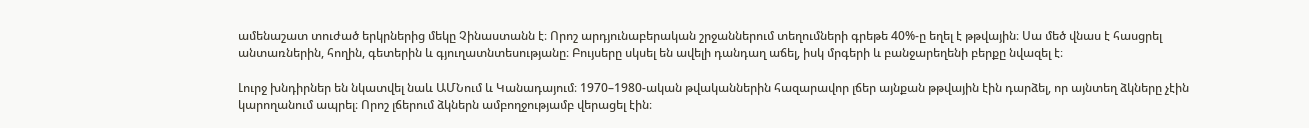ամենաշատ տուժած երկրներից մեկը Չինաստանն է։ Որոշ արդյունաբերական շրջաններում տեղումների գրեթե 40%-ը եղել է թթվային։ Սա մեծ վնաս է հասցրել անտառներին, հողին, գետերին և գյուղատնտեսությանը։ Բույսերը սկսել են ավելի դանդաղ աճել, իսկ մրգերի և բանջարեղենի բերքը նվազել է։

Լուրջ խնդիրներ են նկատվել նաև ԱՄՆում և Կանադայում։ 1970–1980-ական թվականներին հազարավոր լճեր այնքան թթվային էին դարձել, որ այնտեղ ձկները չէին կարողանում ապրել։ Որոշ լճերում ձկներն ամբողջությամբ վերացել էին։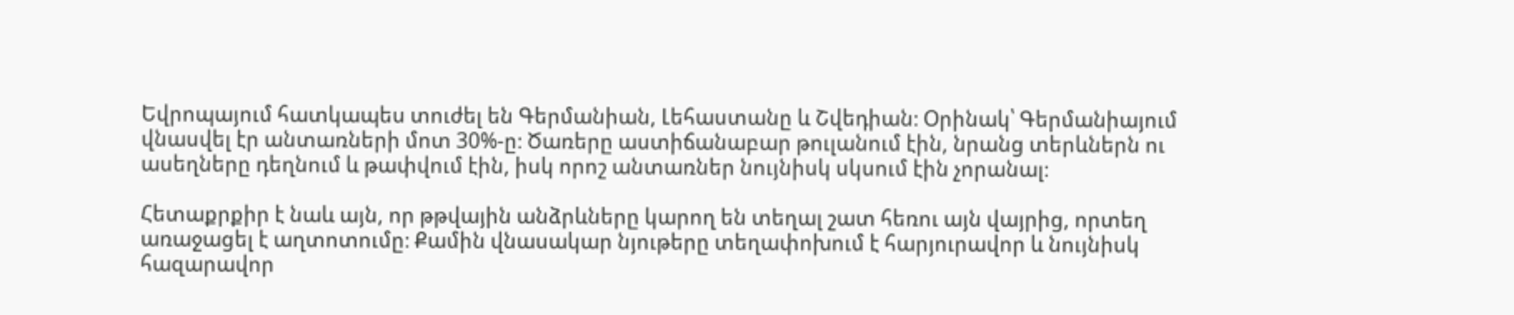Եվրոպայում հատկապես տուժել են Գերմանիան, Լեհաստանը և Շվեդիան։ Օրինակ՝ Գերմանիայում վնասվել էր անտառների մոտ 30%-ը։ Ծառերը աստիճանաբար թուլանում էին, նրանց տերևներն ու ասեղները դեղնում և թափվում էին, իսկ որոշ անտառներ նույնիսկ սկսում էին չորանալ։

Հետաքրքիր է նաև այն, որ թթվային անձրևները կարող են տեղալ շատ հեռու այն վայրից, որտեղ առաջացել է աղտոտումը։ Քամին վնասակար նյութերը տեղափոխում է հարյուրավոր և նույնիսկ հազարավոր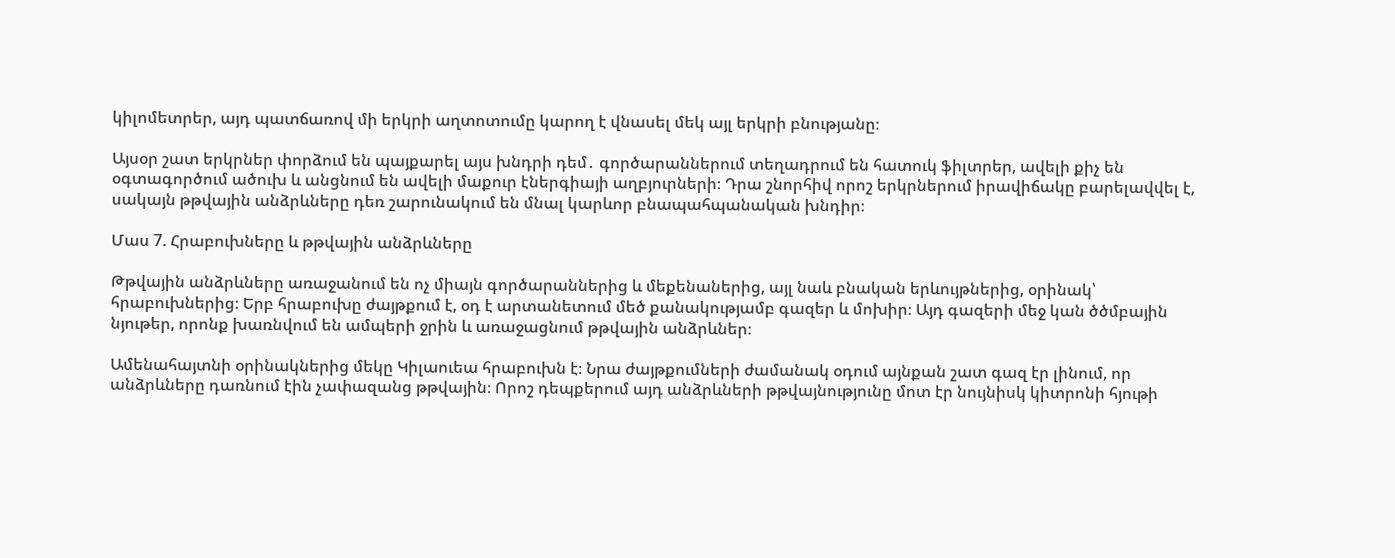կիլոմետրեր, այդ պատճառով մի երկրի աղտոտումը կարող է վնասել մեկ այլ երկրի բնությանը։

Այսօր շատ երկրներ փորձում են պայքարել այս խնդրի դեմ․ գործարաններում տեղադրում են հատուկ ֆիլտրեր, ավելի քիչ են օգտագործում ածուխ և անցնում են ավելի մաքուր էներգիայի աղբյուրների։ Դրա շնորհիվ որոշ երկրներում իրավիճակը բարելավվել է, սակայն թթվային անձրևները դեռ շարունակում են մնալ կարևոր բնապահպանական խնդիր։

Մաս 7. Հրաբուխները և թթվային անձրևները

Թթվային անձրևները առաջանում են ոչ միայն գործարաններից և մեքենաներից, այլ նաև բնական երևույթներից, օրինակ՝ հրաբուխներից։ Երբ հրաբուխը ժայթքում է, օդ է արտանետում մեծ քանակությամբ գազեր և մոխիր։ Այդ գազերի մեջ կան ծծմբային նյութեր, որոնք խառնվում են ամպերի ջրին և առաջացնում թթվային անձրևներ։

Ամենահայտնի օրինակներից մեկը Կիլաուեա հրաբուխն է։ Նրա ժայթքումների ժամանակ օդում այնքան շատ գազ էր լինում, որ անձրևները դառնում էին չափազանց թթվային։ Որոշ դեպքերում այդ անձրևների թթվայնությունը մոտ էր նույնիսկ կիտրոնի հյութի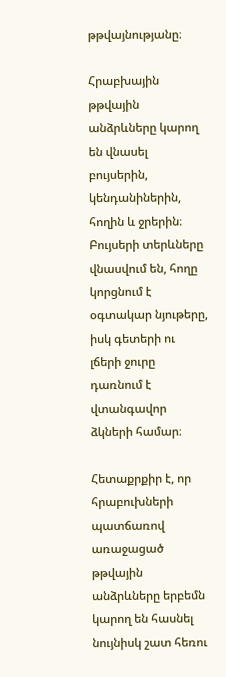թթվայնությանը։

Հրաբխային թթվային անձրևները կարող են վնասել բույսերին, կենդանիներին, հողին և ջրերին։ Բույսերի տերևները վնասվում են, հողը կորցնում է օգտակար նյութերը, իսկ գետերի ու լճերի ջուրը դառնում է վտանգավոր ձկների համար։

Հետաքրքիր է, որ հրաբուխների պատճառով առաջացած թթվային անձրևները երբեմն կարող են հասնել նույնիսկ շատ հեռու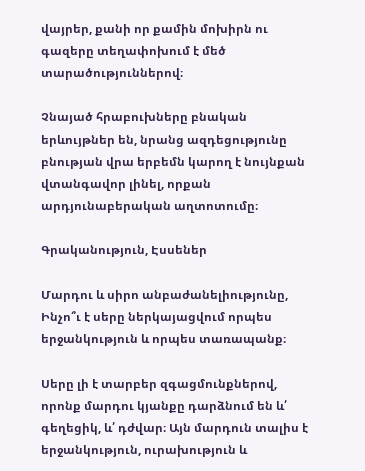վայրեր, քանի որ քամին մոխիրն ու գազերը տեղափոխում է մեծ տարածություններով։

Չնայած հրաբուխները բնական երևույթներ են, նրանց ազդեցությունը բնության վրա երբեմն կարող է նույնքան վտանգավոր լինել, որքան արդյունաբերական աղտոտումը։

Գրականություն, Էսսեներ

Մարդու և սիրո անբաժանելիությունը, Ինչո՞ւ է սերը ներկայացվում որպես երջանկություն և որպես տառապանք։

Սերը լի է տարբեր զգացմունքներով, որոնք մարդու կյանքը դարձնում են և՛ գեղեցիկ, և՛ դժվար։ Այն մարդուն տալիս է երջանկություն, ուրախություն և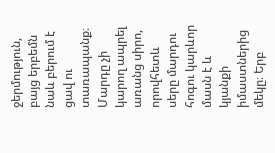ջերմություն, բայց երբեմն նաև բերում է ցավ ու տառապանք։ Մարդը չի կարող ապրել առանց սիրո, որովհետև սերը մարդու հոգու կարևոր մասն է և կյանքի իմաստներից մեկը։ Երբ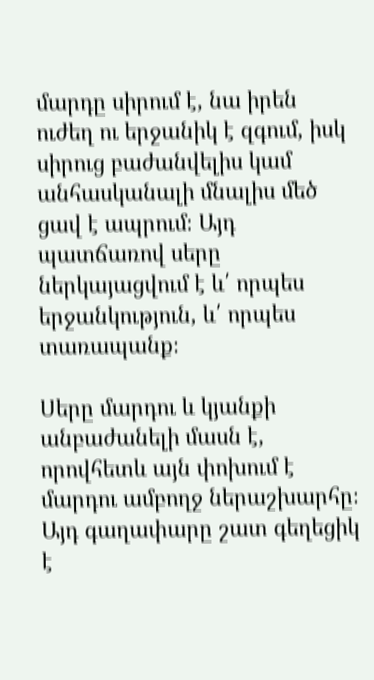մարդը սիրում է, նա իրեն ուժեղ ու երջանիկ է զգում, իսկ սիրուց բաժանվելիս կամ անհասկանալի մնալիս մեծ ցավ է ապրում։ Այդ պատճառով սերը ներկայացվում է և՛ որպես երջանկություն, և՛ որպես տառապանք։

Սերը մարդու և կյանքի անբաժանելի մասն է, որովհետև այն փոխում է մարդու ամբողջ ներաշխարհը։ Այդ գաղափարը շատ գեղեցիկ է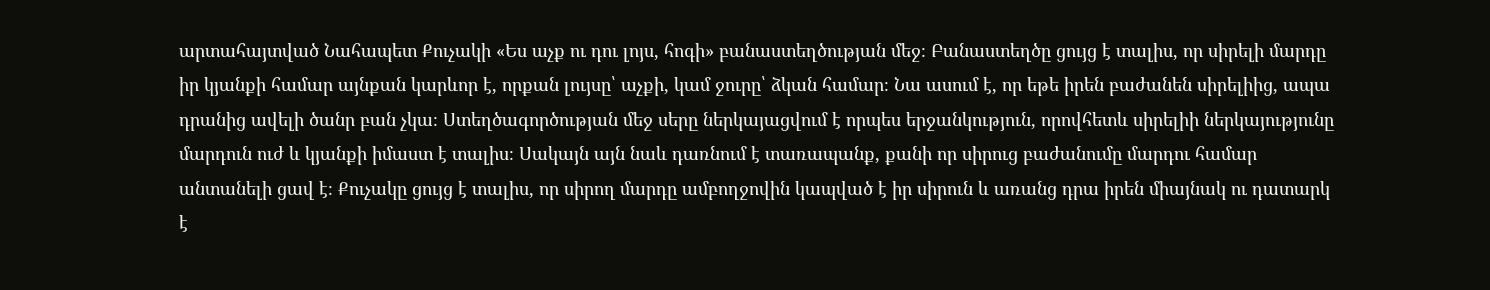արտահայտված Նահապետ Քուչակի «Ես աչք ու դու լոյս, հոգի» բանաստեղծության մեջ։ Բանաստեղծը ցույց է տալիս, որ սիրելի մարդը իր կյանքի համար այնքան կարևոր է, որքան լույսը՝ աչքի, կամ ջուրը՝ ձկան համար։ Նա ասում է, որ եթե իրեն բաժանեն սիրելիից, ապա դրանից ավելի ծանր բան չկա։ Ստեղծագործության մեջ սերը ներկայացվում է որպես երջանկություն, որովհետև սիրելիի ներկայությունը մարդուն ուժ և կյանքի իմաստ է տալիս։ Սակայն այն նաև դառնում է տառապանք, քանի որ սիրուց բաժանումը մարդու համար անտանելի ցավ է։ Քուչակը ցույց է տալիս, որ սիրող մարդը ամբողջովին կապված է իր սիրուն և առանց դրա իրեն միայնակ ու դատարկ է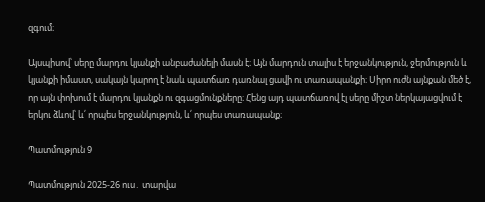զգում։

Այսպիսով՝ սերը մարդու կյանքի անբաժանելի մասն է։ Այն մարդուն տալիս է երջանկություն, ջերմություն և կյանքի իմաստ, սակայն կարող է նաև պատճառ դառնալ ցավի ու տառապանքի։ Սիրո ուժն այնքան մեծ է, որ այն փոխում է մարդու կյանքն ու զգացմունքները։ Հենց այդ պատճառով էլ սերը միշտ ներկայացվում է երկու ձևով՝ և՛ որպես երջանկություն, և՛ որպես տառապանք։

Պատմություն 9

Պատմություն 2025-26 ուս․ տարվա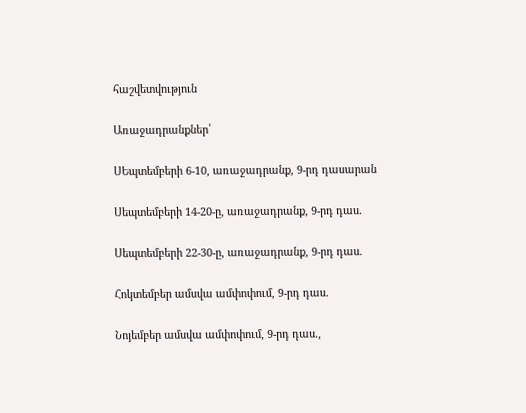հաշվետվություն

Առաջադրանքներ՝

ՍԵպտեմբերի 6-10, առաջադրանք, 9-րդ դասարան

Սեպտեմբերի 14-20-ը, առաջադրանք, 9-րդ դաս.

Սեպտեմբերի 22-30-ը, առաջադրանք, 9-րդ դաս.

Հոկտեմբեր ամսվա ամփոփում, 9-րդ դաս.

Նոյեմբեր ամսվա ամփոփում, 9-րդ դաս.,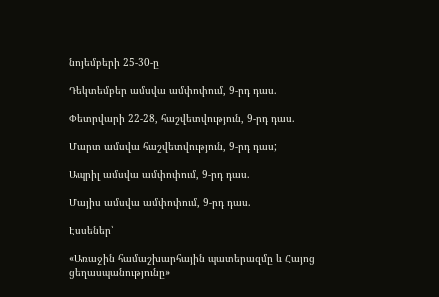նոյեմբերի 25-30-ը

Դեկտեմբեր ամսվա ամփոփում, 9-րդ դաս.

Փետրվարի 22-28, հաշվետվություն, 9-րդ դաս.

Մարտ ամսվա հաշվետվություն, 9-րդ դաս;

Ապրիլ ամսվա ամփոփում, 9-րդ դաս.

Մայիս ամսվա ամփոփում, 9-րդ դաս.

Էսսեներ՝

«Առաջին համաշխարհային պատերազմը և Հայոց ցեղասպանությունը»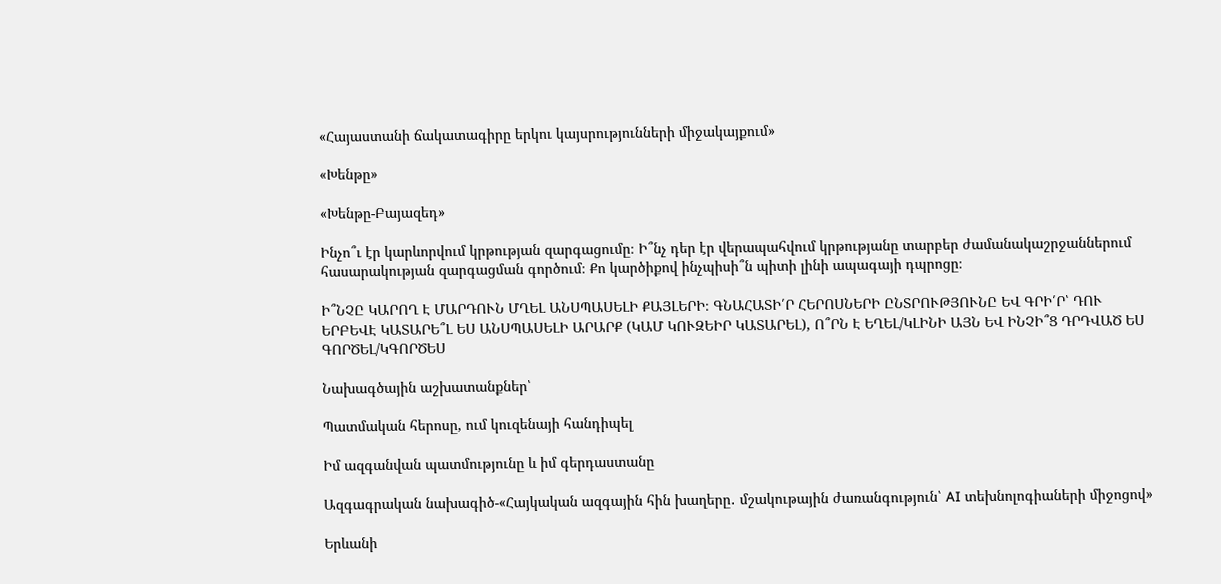«Հայաստանի ճակատագիրը երկու կայսրությունների միջակայքում»

«Խենթը»

«Խենթը-Բայազեդ»

Ինչո՞ւ էր կարևորվում կրթության զարգացումը։ Ի՞նչ դեր էր վերապահվում կրթությանը տարբեր ժամանակաշրջաններում հասարակության զարգացման գործում։ Քո կարծիքով ինչպիսի՞ն պիտի լինի ապագայի դպրոցը։

Ի՞ՆՉԸ ԿԱՐՈՂ Է ՄԱՐԴՈՒՆ ՄՂԵԼ ԱՆՍՊԱՍԵԼԻ ՔԱՅԼԵՐԻ։ ԳՆԱՀԱՏԻ՛Ր ՀԵՐՈՍՆԵՐԻ ԸՆՏՐՈՒԹՅՈՒՆԸ ԵՎ ԳՐԻ՛Ր՝ ԴՈՒ ԵՐԲԵՎԷ ԿԱՏԱՐԵ՞Լ ԵՍ ԱՆՍՊԱՍԵԼԻ ԱՐԱՐՔ (ԿԱՄ ԿՈՒԶԵԻՐ ԿԱՏԱՐԵԼ), Ո՞ՐՆ Է ԵՂԵԼ/ԿԼԻՆԻ ԱՅՆ ԵՎ ԻՆՉԻ՞Ց ԴՐԴՎԱԾ ԵՍ ԳՈՐԾԵԼ/ԿԳՈՐԾԵՍ

Նախագծային աշխատանքներ՝

Պատմական հերոսը, ում կուզենայի հանդիպել

Իմ ազգանվան պատմությունը և իմ գերդաստանը

Ազգագրական նախագիծ-«Հայկական ազգային հին խաղերը․ մշակութային ժառանգություն՝ AI տեխնոլոգիաների միջոցով»

Երևանի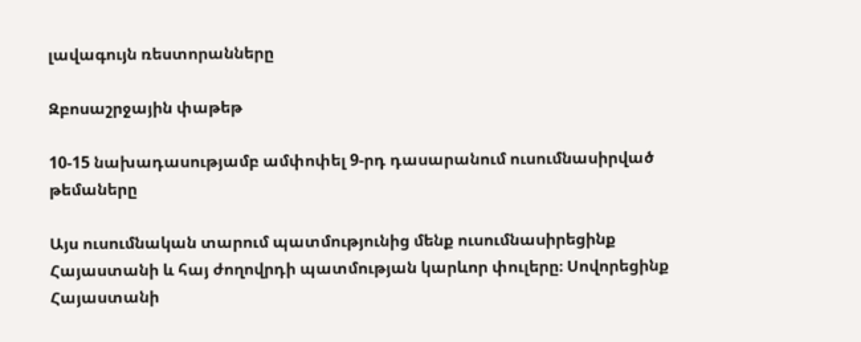լավագույն ռեստորանները

Զբոսաշրջային փաթեթ

10-15 նախադասությամբ ամփոփել 9-րդ դասարանում ուսումնասիրված թեմաները

Այս ուսումնական տարում պատմությունից մենք ուսումնասիրեցինք Հայաստանի և հայ ժողովրդի պատմության կարևոր փուլերը։ Սովորեցինք Հայաստանի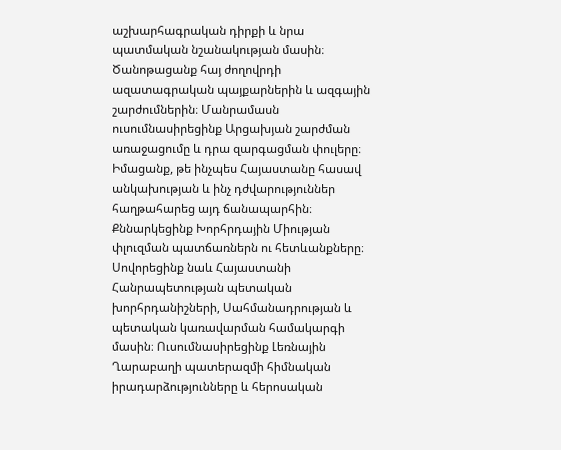աշխարհագրական դիրքի և նրա պատմական նշանակության մասին։ Ծանոթացանք հայ ժողովրդի ազատագրական պայքարներին և ազգային շարժումներին։ Մանրամասն ուսումնասիրեցինք Արցախյան շարժման առաջացումը և դրա զարգացման փուլերը։ Իմացանք, թե ինչպես Հայաստանը հասավ անկախության և ինչ դժվարություններ հաղթահարեց այդ ճանապարհին։ Քննարկեցինք Խորհրդային Միության փլուզման պատճառներն ու հետևանքները։ Սովորեցինք նաև Հայաստանի Հանրապետության պետական խորհրդանիշների, Սահմանադրության և պետական կառավարման համակարգի մասին։ Ուսումնասիրեցինք Լեռնային Ղարաբաղի պատերազմի հիմնական իրադարձությունները և հերոսական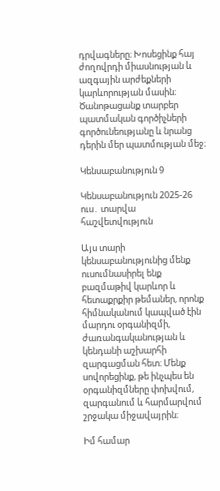դրվագները։ Խոսեցինք հայ ժողովրդի միասնության և ազգային արժեքների կարևորության մասին։ Ծանոթացանք տարբեր պատմական գործիչների գործունեությանը և նրանց դերին մեր պատմության մեջ։

Կենսաբանություն 9

Կենսաբանություն 2025-26 ուս․ տարվա հաշվետվություն

Այս տարի կենսաբանությունից մենք ուսումնասիրել ենք բազմաթիվ կարևոր և հետաքրքիր թեմաներ, որոնք հիմնականում կապված էին մարդու օրգանիզմի, ժառանգականության և կենդանի աշխարհի զարգացման հետ։ Մենք սովորեցինք, թե ինչպես են օրգանիզմները փոխվում, զարգանում և հարմարվում շրջակա միջավայրին։

Իմ համար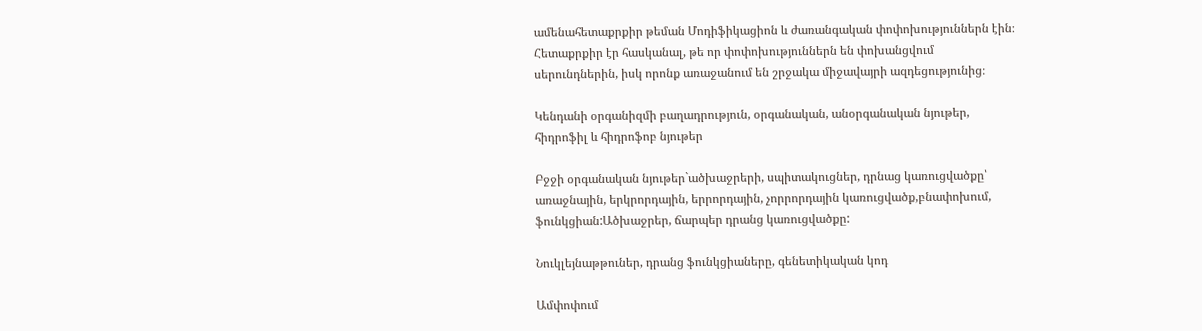ամենահետաքրքիր թեման Մոդիֆիկացիոն և ժառանգական փոփոխություններն էին։ Հետաքրքիր էր հասկանալ, թե որ փոփոխություններն են փոխանցվում սերունդներին, իսկ որոնք առաջանում են շրջակա միջավայրի ազդեցությունից։

Կենդանի օրգանիզմի բաղադրություն, օրգանական, անօրգանական նյութեր, հիդրոֆիլ և հիդրոֆոբ նյութեր

Բջջի օրգանական նյութեր`ածխաջրերի, սպիտակուցներ, դրնաց կառուցվածքը՝ առաջնային, երկրորդային, երրորդային, չորրորդային կառուցվածք,բնափոխում, ֆունկցիան:Ածխաջրեր, ճարպեր դրանց կառուցվածքը:

Նուկլեյնաթթուներ, դրանց ֆունկցիաները, գենետիկական կոդ

Ամփոփում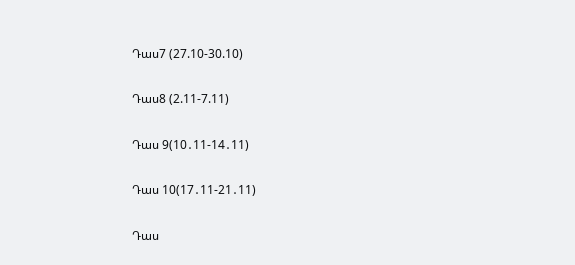Դաս7 (27.10-30.10)

Դաս8 (2.11-7.11)

Դաս 9(10․11-14․11)

Դաս 10(17․11-21․11)

Դաս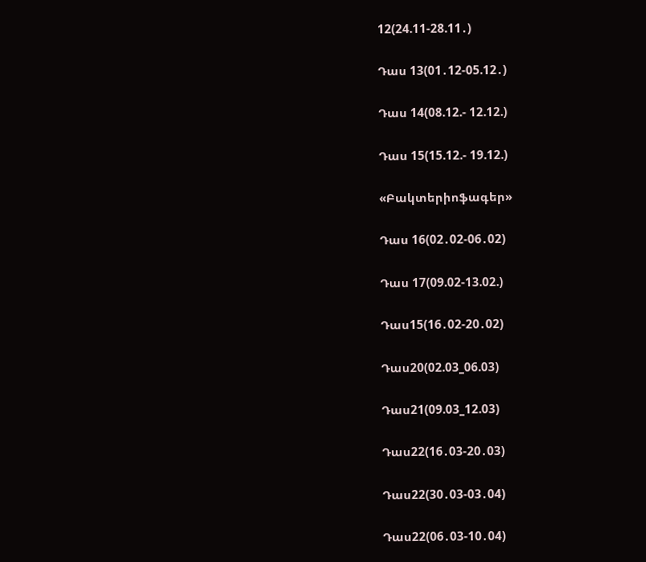12(24.11-28.11․)

Դաս 13(01․12-05.12․)

Դաս 14(08.12.- 12.12.)

Դաս 15(15.12.- 19.12.)

«Բակտերիոֆագեր»

Դաս 16(02․02-06․02)

Դաս 17(09.02-13.02.)

Դաս15(16․02-20․02)

Դաս20(02.03_06.03)

Դաս21(09.03_12.03)

Դաս22(16․03-20․03)

Դաս22(30․03-03․04)

Դաս22(06․03-10․04)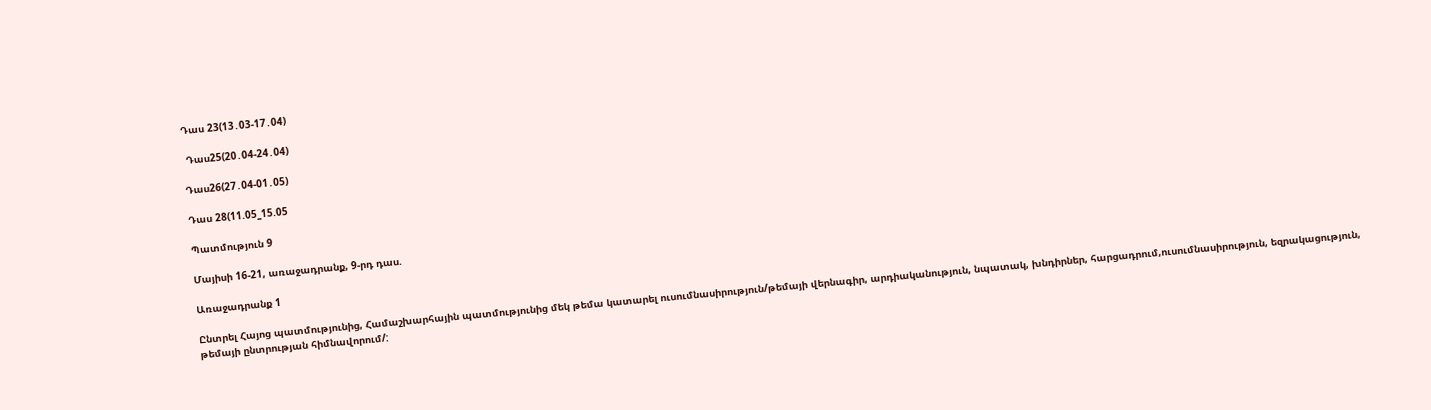Դաս 23(13․03-17․04)

 Դաս25(20․04-24․04)

Դաս26(27․04-01․05)

Դաս 28(11.05_15.05

Պատմություն 9

Մայիսի 16-21, առաջադրանք, 9-րդ դաս.

Առաջադրանք 1

Ընտրել Հայոց պատմությունից, Համաշխարհային պատմությունից մեկ թեմա կատարել ուսումնասիրություն/թեմայի վերնագիր, արդիականություն, նպատակ, խնդիրներ, հարցադրում,ուսումնասիրություն, եզրակացություն, թեմայի ընտրության հիմնավորում/: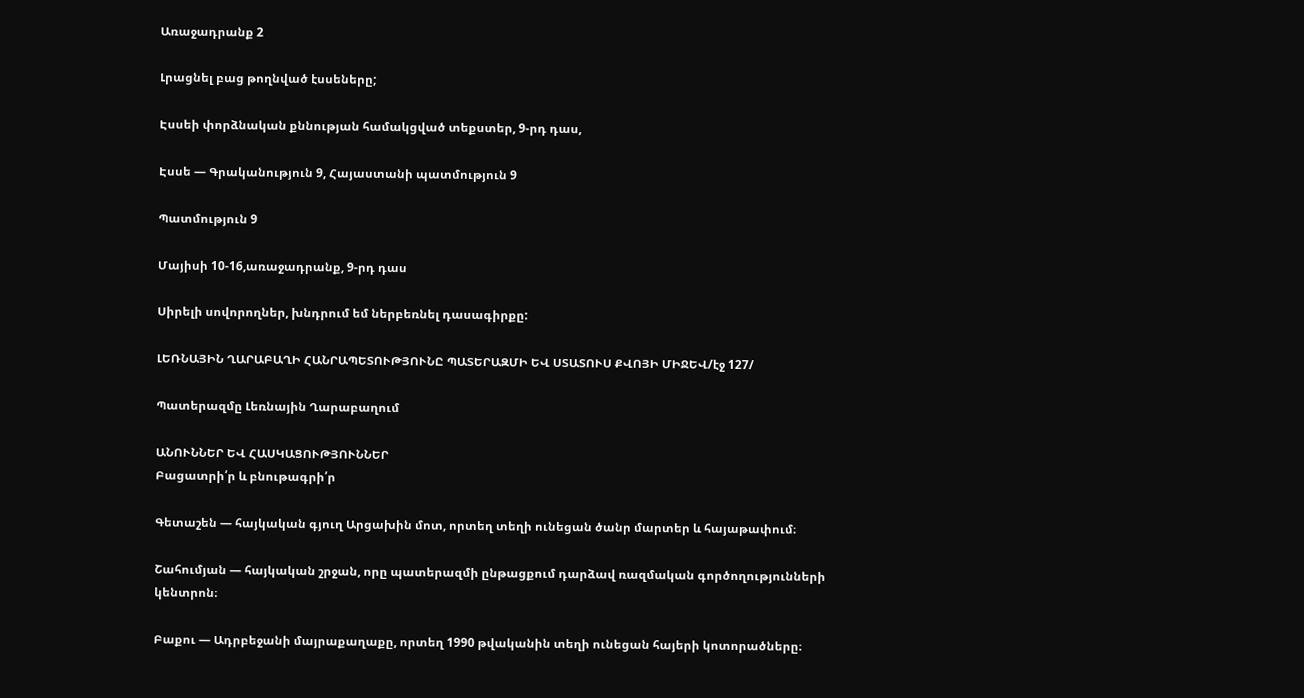Առաջադրանք 2

Լրացնել բաց թողնված էսսեները;

Էսսեի փորձնական քննության համակցված տեքստեր, 9-րդ դաս,

Էսսե — Գրականություն 9, Հայաստանի պատմություն 9

Պատմություն 9

Մայիսի 10-16,առաջադրանք, 9-րդ դաս

Սիրելի սովորողներ, խնդրում եմ ներբեռնել դասագիրքը:

ԼԵՌՆԱՅԻՆ ՂԱՐԱԲԱՂԻ ՀԱՆՐԱՊԵՏՈՒԹՅՈՒՆԸ ՊԱՏԵՐԱԶՄԻ ԵՎ ՍՏԱՏՈՒՍ ՔՎՈՅԻ ՄԻՋԵՎ/էջ 127/

Պատերազմը Լեռնային Ղարաբաղում

ԱՆՈՒՆՆԵՐ ԵՎ ՀԱՍԿԱՑՈՒԹՅՈՒՆՆԵՐ
Բացատրի՛ր և բնութագրի՛ր

Գետաշեն — հայկական գյուղ Արցախին մոտ, որտեղ տեղի ունեցան ծանր մարտեր և հայաթափում։

Շահումյան — հայկական շրջան, որը պատերազմի ընթացքում դարձավ ռազմական գործողությունների կենտրոն։

Բաքու — Ադրբեջանի մայրաքաղաքը, որտեղ 1990 թվականին տեղի ունեցան հայերի կոտորածները։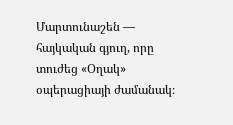Մարտունաշեն — հայկական գյուղ, որը տուժեց «Օղակ» օպերացիայի ժամանակ։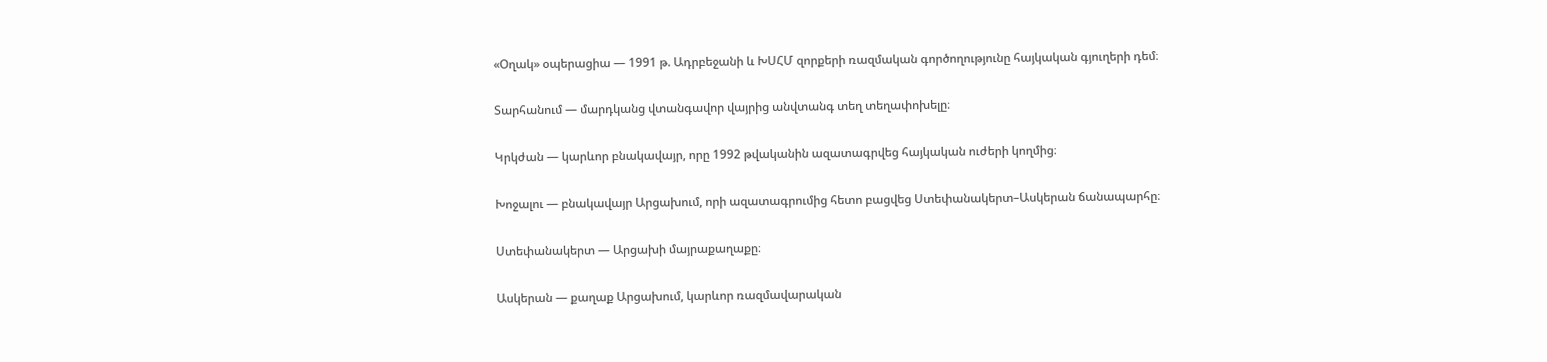«Օղակ» օպերացիա — 1991 թ. Ադրբեջանի և ԽՍՀՄ զորքերի ռազմական գործողությունը հայկական գյուղերի դեմ։

Տարհանում — մարդկանց վտանգավոր վայրից անվտանգ տեղ տեղափոխելը։

Կրկժան — կարևոր բնակավայր, որը 1992 թվականին ազատագրվեց հայկական ուժերի կողմից։

Խոջալու — բնակավայր Արցախում, որի ազատագրումից հետո բացվեց Ստեփանակերտ–Ասկերան ճանապարհը։

Ստեփանակերտ — Արցախի մայրաքաղաքը։

Ասկերան — քաղաք Արցախում, կարևոր ռազմավարական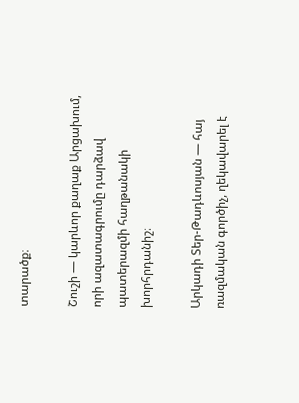տարածք։

Շուշի — կարևոր քաղաք Արցախում, որի ազատագրումը դարձավ պատերազմի հաղթանակի խորհրդանիշ։

Արկադի Տեր-Թադևոսյան — հայ ռազմական գործիչ, ղեկավարել է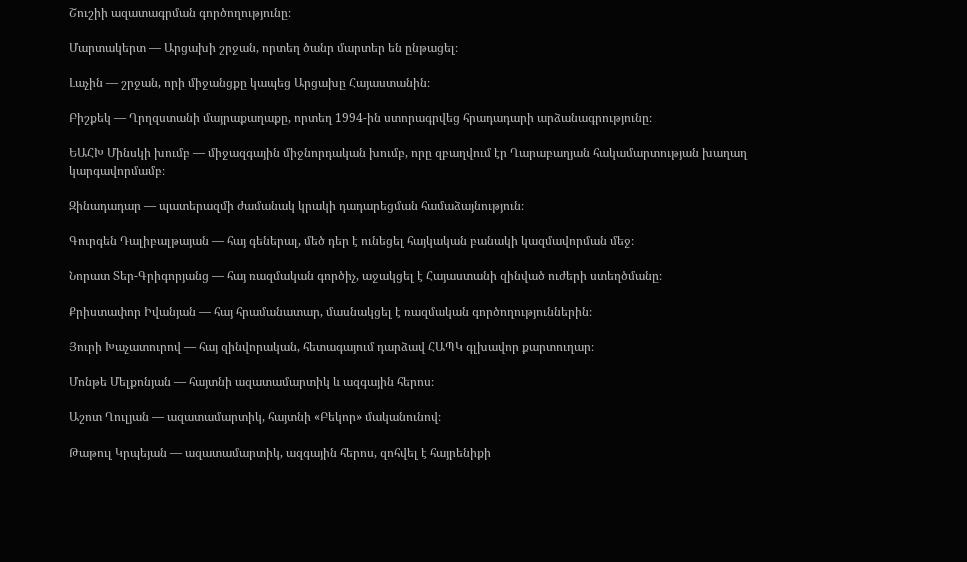Շուշիի ազատագրման գործողությունը։

Մարտակերտ — Արցախի շրջան, որտեղ ծանր մարտեր են ընթացել։

Լաչին — շրջան, որի միջանցքը կապեց Արցախը Հայաստանին։

Բիշքեկ — Ղրղզստանի մայրաքաղաքը, որտեղ 1994-ին ստորագրվեց հրադադարի արձանագրությունը։

ԵԱՀԽ Մինսկի խումբ — միջազգային միջնորդական խումբ, որը զբաղվում էր Ղարաբաղյան հակամարտության խաղաղ կարգավորմամբ։

Զինադադար — պատերազմի ժամանակ կրակի դադարեցման համաձայնություն։

Գուրգեն Դալիբալթայան — հայ գեներալ, մեծ դեր է ունեցել հայկական բանակի կազմավորման մեջ։

Նորատ Տեր-Գրիգորյանց — հայ ռազմական գործիչ, աջակցել է Հայաստանի զինված ուժերի ստեղծմանը։

Քրիստափոր Իվանյան — հայ հրամանատար, մասնակցել է ռազմական գործողություններին։

Յուրի Խաչատուրով — հայ զինվորական, հետագայում դարձավ ՀԱՊԿ գլխավոր քարտուղար։

Մոնթե Մելքոնյան — հայտնի ազատամարտիկ և ազգային հերոս։

Աշոտ Ղուլյան — ազատամարտիկ, հայտնի «Բեկոր» մականունով։

Թաթուլ Կրպեյան — ազատամարտիկ, ազգային հերոս, զոհվել է հայրենիքի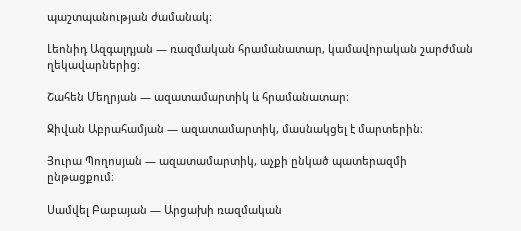պաշտպանության ժամանակ։

Լեոնիդ Ազգալդյան — ռազմական հրամանատար, կամավորական շարժման ղեկավարներից։

Շահեն Մեղրյան — ազատամարտիկ և հրամանատար։

Ջիվան Աբրահամյան — ազատամարտիկ, մասնակցել է մարտերին։

Յուրա Պողոսյան — ազատամարտիկ, աչքի ընկած պատերազմի ընթացքում։

Սամվել Բաբայան — Արցախի ռազմական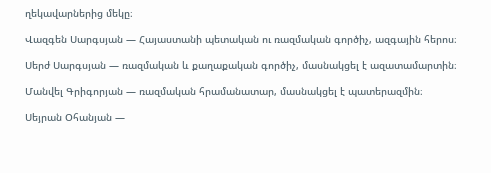ղեկավարներից մեկը։

Վազգեն Սարգսյան — Հայաստանի պետական ու ռազմական գործիչ, ազգային հերոս։

Սերժ Սարգսյան — ռազմական և քաղաքական գործիչ, մասնակցել է ազատամարտին։

Մանվել Գրիգորյան — ռազմական հրամանատար, մասնակցել է պատերազմին։

Սեյրան Օհանյան —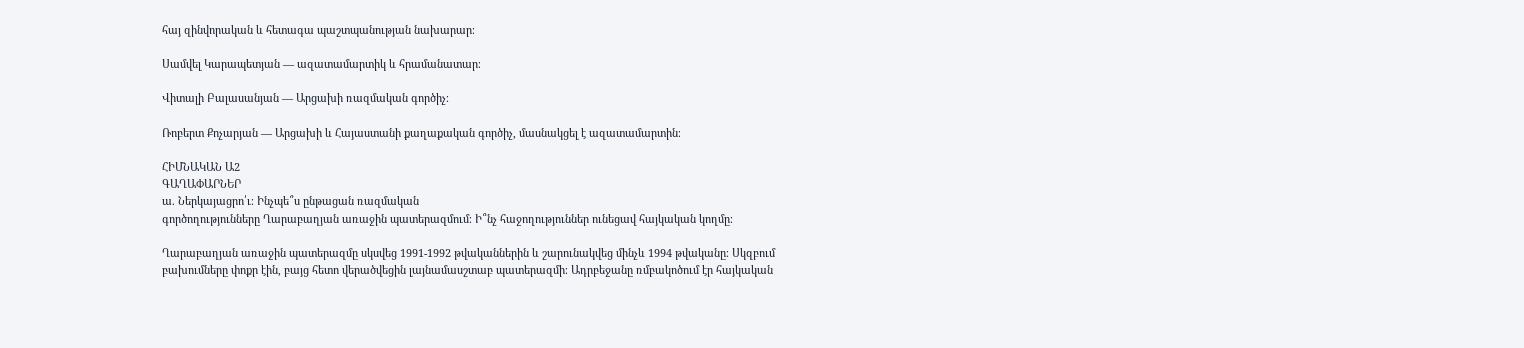հայ զինվորական և հետագա պաշտպանության նախարար։

Սամվել Կարապետյան — ազատամարտիկ և հրամանատար։

Վիտալի Բալասանյան — Արցախի ռազմական գործիչ։

Ռոբերտ Քոչարյան — Արցախի և Հայաստանի քաղաքական գործիչ, մասնակցել է ազատամարտին։

ՀԻՄՆԱԿԱՆ Ա2
ԳԱՂԱՓԱՐՆԵՐ
ա. Ներկայացրո՛ւ։ Ինչպե՞ս ընթացան ռազմական
գործողությունները Ղարաբաղյան առաջին պատերազմում։ Ի՞նչ հաջողություններ ունեցավ հայկական կողմը։

Ղարաբաղյան առաջին պատերազմը սկսվեց 1991-1992 թվականներին և շարունակվեց մինչև 1994 թվականը։ Սկզբում բախումները փոքր էին, բայց հետո վերածվեցին լայնամասշտաբ պատերազմի։ Ադրբեջանը ռմբակոծում էր հայկական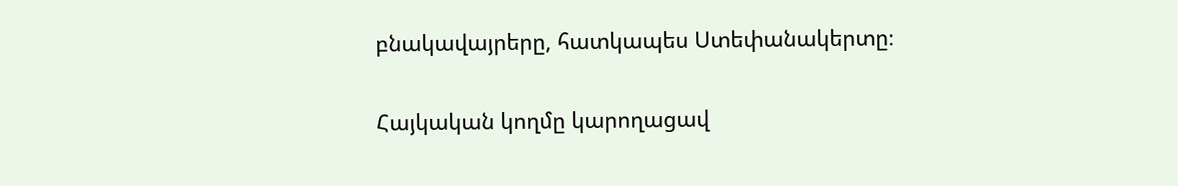բնակավայրերը, հատկապես Ստեփանակերտը։

Հայկական կողմը կարողացավ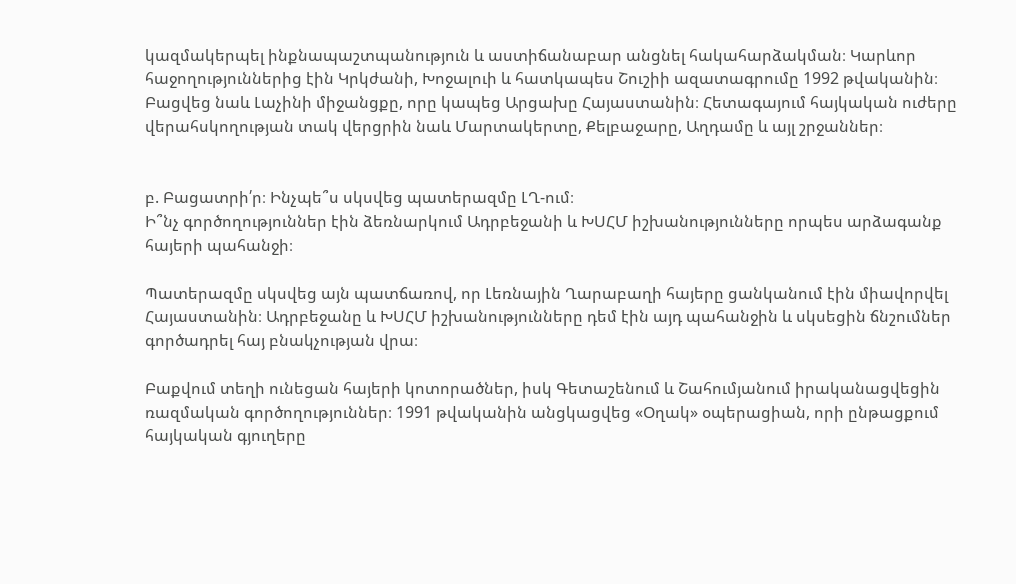կազմակերպել ինքնապաշտպանություն և աստիճանաբար անցնել հակահարձակման։ Կարևոր հաջողություններից էին Կրկժանի, Խոջալուի և հատկապես Շուշիի ազատագրումը 1992 թվականին։ Բացվեց նաև Լաչինի միջանցքը, որը կապեց Արցախը Հայաստանին։ Հետագայում հայկական ուժերը վերահսկողության տակ վերցրին նաև Մարտակերտը, Քելբաջարը, Աղդամը և այլ շրջաններ։


բ. Բացատրի՛ր։ Ինչպե՞ս սկսվեց պատերազմը ԼՂ-ում։
Ի՞նչ գործողություններ էին ձեռնարկում Ադրբեջանի և ԽՍՀՄ իշխանությունները որպես արձագանք
հայերի պահանջի։

Պատերազմը սկսվեց այն պատճառով, որ Լեռնային Ղարաբաղի հայերը ցանկանում էին միավորվել Հայաստանին։ Ադրբեջանը և ԽՍՀՄ իշխանությունները դեմ էին այդ պահանջին և սկսեցին ճնշումներ գործադրել հայ բնակչության վրա։

Բաքվում տեղի ունեցան հայերի կոտորածներ, իսկ Գետաշենում և Շահումյանում իրականացվեցին ռազմական գործողություններ։ 1991 թվականին անցկացվեց «Օղակ» օպերացիան, որի ընթացքում հայկական գյուղերը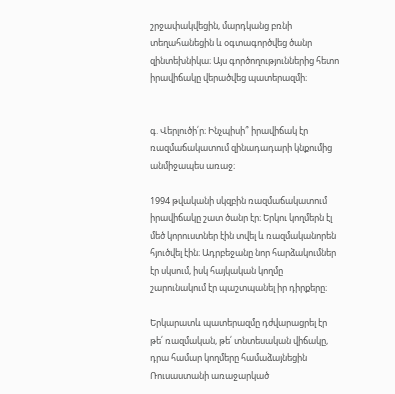շրջափակվեցին, մարդկանց բռնի տեղահանեցին և օգտագործվեց ծանր զինտեխնիկա։ Այս գործողություններից հետո իրավիճակը վերածվեց պատերազմի։


գ. Վերլուծի՛ր։ Ինչպիսի՞ իրավիճակ էր ռազմաճակատում զինադադարի կնքումից անմիջապես առաջ։

1994 թվականի սկզբին ռազմաճակատում իրավիճակը շատ ծանր էր։ Երկու կողմերն էլ մեծ կորուստներ էին տվել և ռազմականորեն հյուծվել էին։ Ադրբեջանը նոր հարձակումներ էր սկսում, իսկ հայկական կողմը շարունակում էր պաշտպանել իր դիրքերը։

Երկարատև պատերազմը դժվարացրել էր թե՛ ռազմական, թե՛ տնտեսական վիճակը, դրա համար կողմերը համաձայնեցին Ռուսաստանի առաջարկած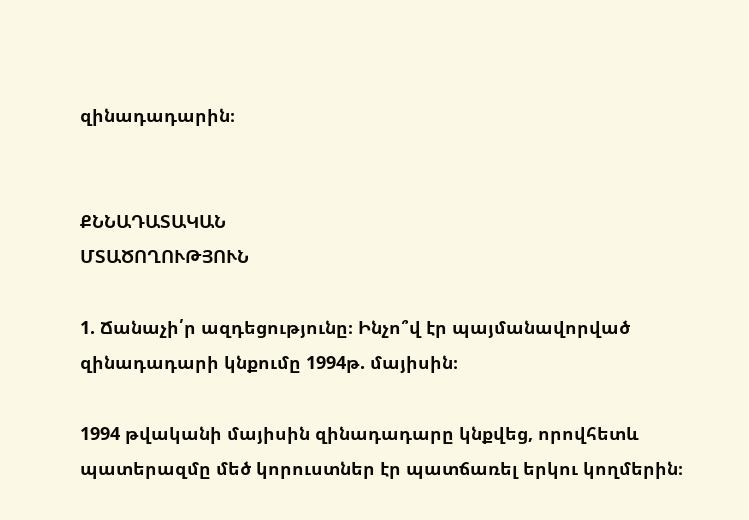զինադադարին։


ՔՆՆԱԴԱՏԱԿԱՆ
ՄՏԱԾՈՂՈՒԹՅՈՒՆ

1. Ճանաչի՛ր ազդեցությունը։ Ինչո՞վ էր պայմանավորված զինադադարի կնքումը 1994թ. մայիսին։

1994 թվականի մայիսին զինադադարը կնքվեց, որովհետև պատերազմը մեծ կորուստներ էր պատճառել երկու կողմերին։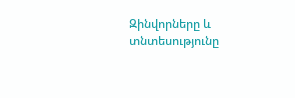Զինվորները և տնտեսությունը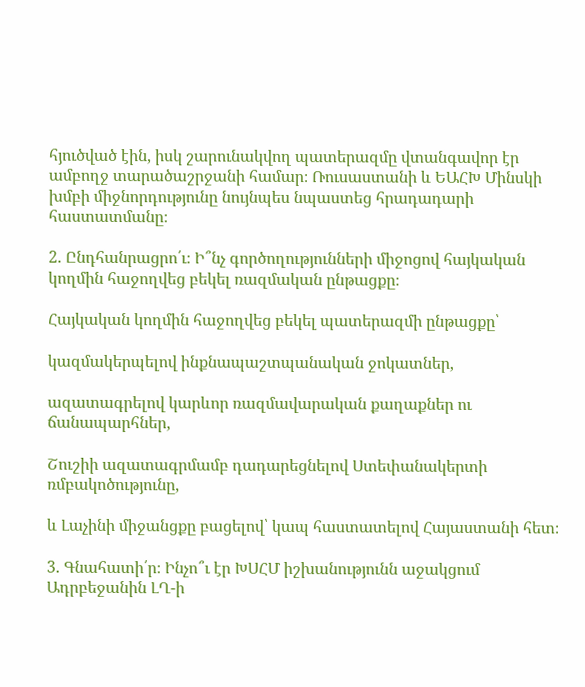հյուծված էին, իսկ շարունակվող պատերազմը վտանգավոր էր ամբողջ տարածաշրջանի համար։ Ռուսաստանի և ԵԱՀԽ Մինսկի խմբի միջնորդությունը նույնպես նպաստեց հրադադարի հաստատմանը։

2. Ընդհանրացրո՛ւ։ Ի՞նչ գործողությունների միջոցով հայկական կողմին հաջողվեց բեկել ռազմական ընթացքը։

Հայկական կողմին հաջողվեց բեկել պատերազմի ընթացքը՝

կազմակերպելով ինքնապաշտպանական ջոկատներ,

ազատագրելով կարևոր ռազմավարական քաղաքներ ու ճանապարհներ,

Շուշիի ազատագրմամբ դադարեցնելով Ստեփանակերտի ռմբակոծությունը,

և Լաչինի միջանցքը բացելով՝ կապ հաստատելով Հայաստանի հետ։

3. Գնահատի՛ր։ Ինչո՞ւ էր ԽՍՀՄ իշխանությունն աջակցում Ադրբեջանին ԼՂ-ի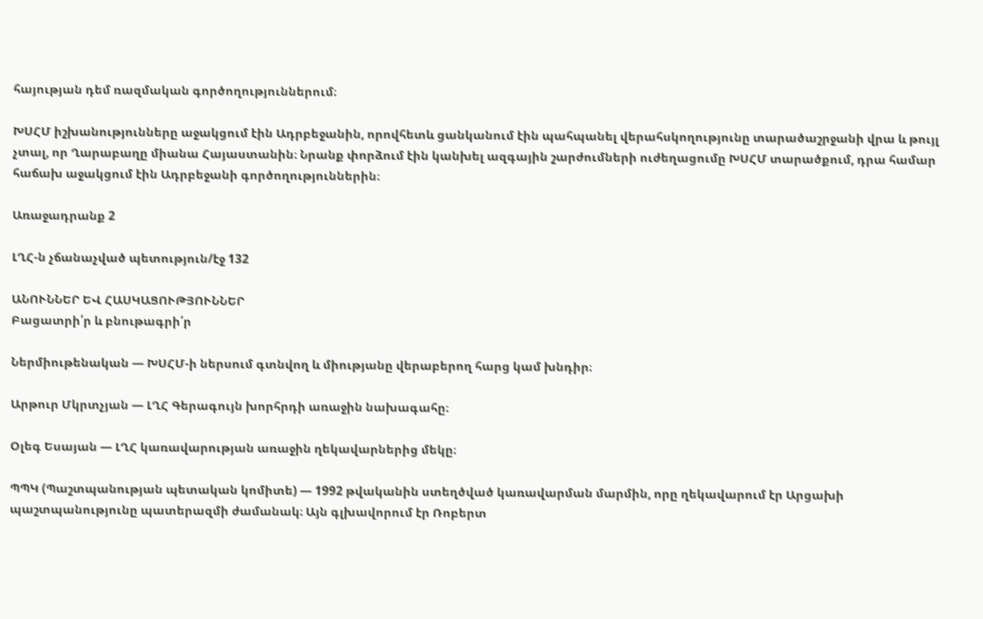հայության դեմ ռազմական գործողություններում։

ԽՍՀՄ իշխանությունները աջակցում էին Ադրբեջանին, որովհետև ցանկանում էին պահպանել վերահսկողությունը տարածաշրջանի վրա և թույլ չտալ, որ Ղարաբաղը միանա Հայաստանին։ Նրանք փորձում էին կանխել ազգային շարժումների ուժեղացումը ԽՍՀՄ տարածքում, դրա համար հաճախ աջակցում էին Ադրբեջանի գործողություններին։

Առաջադրանք 2

ԼՂՀ-ն չճանաչված պետություն/էջ 132

ԱՆՈՒՆՆԵՐ ԵՎ ՀԱՍԿԱՑՈՒԹՅՈՒՆՆԵՐ
Բացատրի՛ր և բնութագրի՛ր

Ներմիութենական — ԽՍՀՄ-ի ներսում գտնվող և միությանը վերաբերող հարց կամ խնդիր։

Արթուր Մկրտչյան — ԼՂՀ Գերագույն խորհրդի առաջին նախագահը։

Օլեգ Եսայան — ԼՂՀ կառավարության առաջին ղեկավարներից մեկը։

ՊՊԿ (Պաշտպանության պետական կոմիտե) — 1992 թվականին ստեղծված կառավարման մարմին, որը ղեկավարում էր Արցախի պաշտպանությունը պատերազմի ժամանակ։ Այն գլխավորում էր Ռոբերտ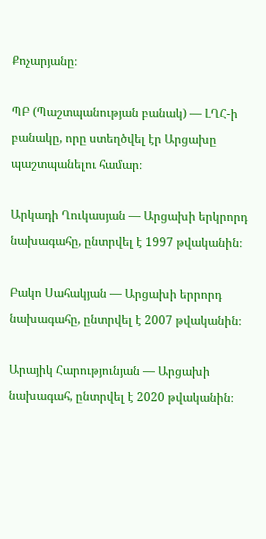Քոչարյանը։

ՊԲ (Պաշտպանության բանակ) — ԼՂՀ-ի բանակը, որը ստեղծվել էր Արցախը պաշտպանելու համար։

Արկադի Ղուկասյան — Արցախի երկրորդ նախագահը, ընտրվել է 1997 թվականին։

Բակո Սահակյան — Արցախի երրորդ նախագահը, ընտրվել է 2007 թվականին։

Արայիկ Հարությունյան — Արցախի նախագահ, ընտրվել է 2020 թվականին։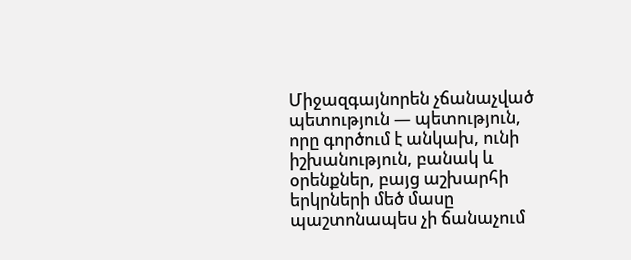Միջազգայնորեն չճանաչված պետություն — պետություն, որը գործում է անկախ, ունի իշխանություն, բանակ և օրենքներ, բայց աշխարհի երկրների մեծ մասը պաշտոնապես չի ճանաչում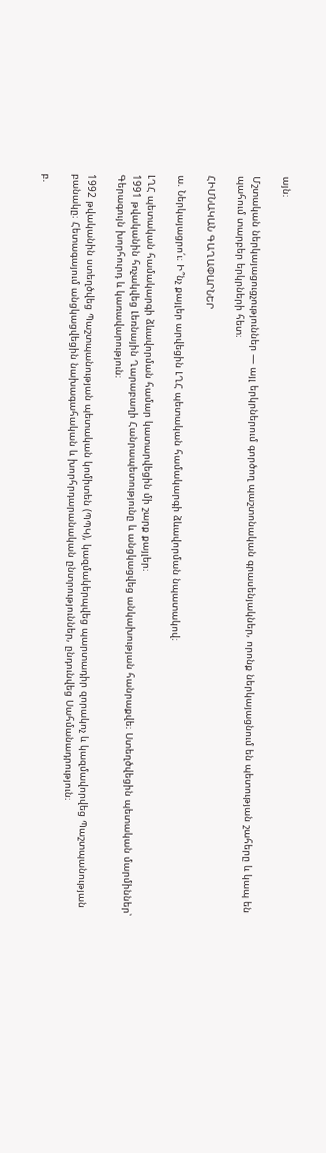այն։

Մշտական ներկայացուցչություններ — այլ երկրներում գործող պաշտոնական գրասենյակներ, որոնք ներկայացնում են պետության շահերը և կապ են պահում տարբեր երկրների հետ։

ՀԻՄՆԱԿԱՆ ԳԱՂԱՓԱՐՆԵՐ

ա. Ներկայացրո՛ւ։ Ի՞նչ քայլեր արվեցին ԼՂՀ պետական համակարգի ձևավորման նպատակով։

ԼՂՀ պետական համակարգի ձևավորման համար կատարվեցին մի շարք քայլեր։
1991 թվականին հռչակվեց Լեռնային Ղարաբաղի Հանրապետությունը և անցկացվեց անկախության հանրաքվե։ Ստեղծվեցին պետական մարմիններ՝ Գերագույն խորհուրդ և կառավարություն։

1992 թվականին ստեղծվեց Պաշտպանության պետական կոմիտեն (ՊՊԿ), կազմակերպվեց պարտադիր զորակոչ և կազմավորվեց Պաշտպանության բանակը։ Հետագայում անցկացվեցին նախագահական և խորհրդարանական ընտրություններ, ընդունվեց Սահմանադրություն։

բ.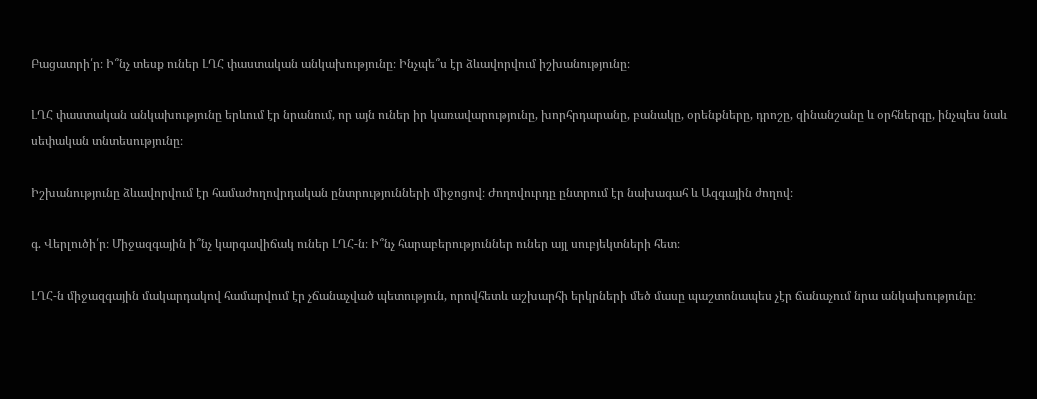Բացատրի՛ր։ Ի՞նչ տեսք ուներ ԼՂՀ փաստական անկախությունը։ Ինչպե՞ս էր ձևավորվում իշխանությունը։

ԼՂՀ փաստական անկախությունը երևում էր նրանում, որ այն ուներ իր կառավարությունը, խորհրդարանը, բանակը, օրենքները, դրոշը, զինանշանը և օրհներգը, ինչպես նաև սեփական տնտեսությունը։

Իշխանությունը ձևավորվում էր համաժողովրդական ընտրությունների միջոցով։ Ժողովուրդը ընտրում էր նախագահ և Ազգային ժողով։

գ. Վերլուծի՛ր։ Միջազգային ի՞նչ կարգավիճակ ուներ ԼՂՀ-ն։ Ի՞նչ հարաբերություններ ուներ այլ սուբյեկտների հետ։

ԼՂՀ-ն միջազգային մակարդակով համարվում էր չճանաչված պետություն, որովհետև աշխարհի երկրների մեծ մասը պաշտոնապես չէր ճանաչում նրա անկախությունը։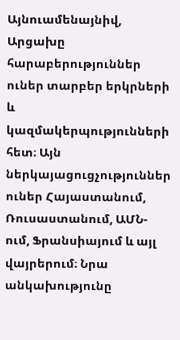Այնուամենայնիվ, Արցախը հարաբերություններ ուներ տարբեր երկրների և կազմակերպությունների հետ։ Այն ներկայացուցչություններ ուներ Հայաստանում, Ռուսաստանում, ԱՄՆ-ում, Ֆրանսիայում և այլ վայրերում։ Նրա անկախությունը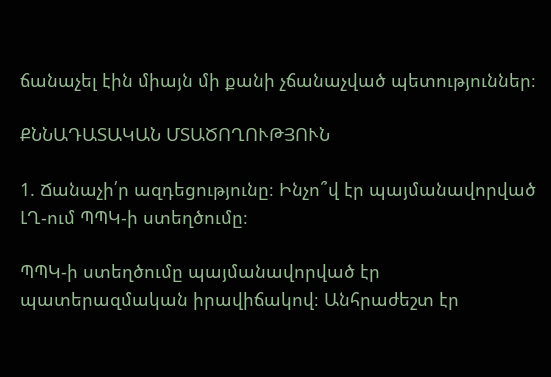ճանաչել էին միայն մի քանի չճանաչված պետություններ։

ՔՆՆԱԴԱՏԱԿԱՆ ՄՏԱԾՈՂՈՒԹՅՈՒՆ

1. Ճանաչի՛ր ազդեցությունը։ Ինչո՞վ էր պայմանավորված ԼՂ-ում ՊՊԿ-ի ստեղծումը։

ՊՊԿ-ի ստեղծումը պայմանավորված էր պատերազմական իրավիճակով։ Անհրաժեշտ էր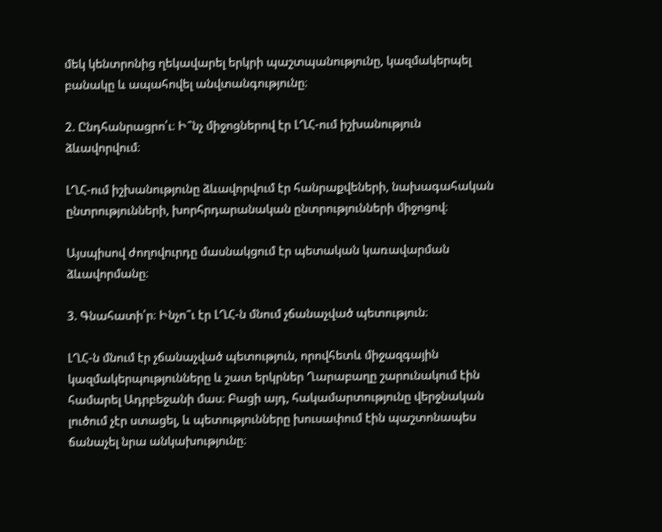մեկ կենտրոնից ղեկավարել երկրի պաշտպանությունը, կազմակերպել բանակը և ապահովել անվտանգությունը։

2. Ընդհանրացրո՛ւ։ Ի՞նչ միջոցներով էր ԼՂՀ-ում իշխանություն ձևավորվում։

ԼՂՀ-ում իշխանությունը ձևավորվում էր հանրաքվեների, նախագահական ընտրությունների, խորհրդարանական ընտրությունների միջոցով։

Այսպիսով ժողովուրդը մասնակցում էր պետական կառավարման ձևավորմանը։

3. Գնահատի՛ր։ Ինչո՞ւ էր ԼՂՀ-ն մնում չճանաչված պետություն։

ԼՂՀ-ն մնում էր չճանաչված պետություն, որովհետև միջազգային կազմակերպությունները և շատ երկրներ Ղարաբաղը շարունակում էին համարել Ադրբեջանի մաս։ Բացի այդ, հակամարտությունը վերջնական լուծում չէր ստացել, և պետությունները խուսափում էին պաշտոնապես ճանաչել նրա անկախությունը։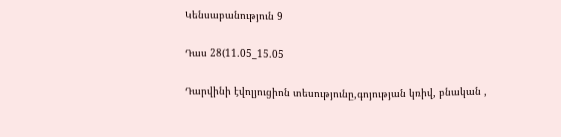Կենսաբանություն 9

Դաս 28(11.05_15.05

Դարվինի էվոլյուցիոն տեսությունը,գոյության կռիվ, բնական ,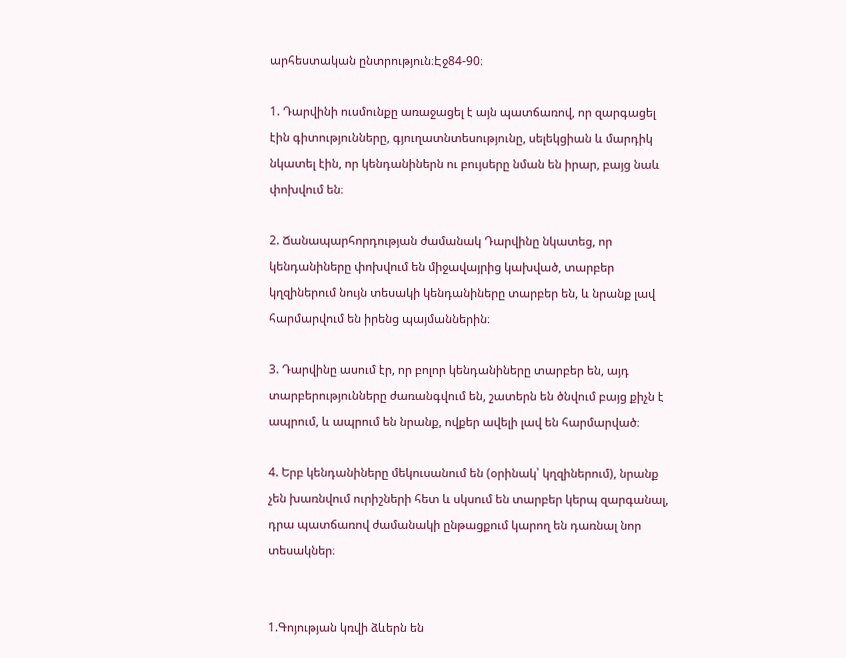արհեստական ընտրություն։Էջ84-90։

1. Դարվինի ուսմունքը առաջացել է այն պատճառով, որ զարգացել էին գիտությունները, գյուղատնտեսությունը, սելեկցիան և մարդիկ նկատել էին, որ կենդանիներն ու բույսերը նման են իրար, բայց նաև փոխվում են։

2. Ճանապարհորդության ժամանակ Դարվինը նկատեց, որ կենդանիները փոխվում են միջավայրից կախված, տարբեր կղզիներում նույն տեսակի կենդանիները տարբեր են, և նրանք լավ հարմարվում են իրենց պայմաններին։

3. Դարվինը ասում էր, որ բոլոր կենդանիները տարբեր են, այդ տարբերությունները ժառանգվում են, շատերն են ծնվում բայց քիչն է ապրում, և ապրում են նրանք, ովքեր ավելի լավ են հարմարված։

4. Երբ կենդանիները մեկուսանում են (օրինակ՝ կղզիներում), նրանք չեն խառնվում ուրիշների հետ և սկսում են տարբեր կերպ զարգանալ, դրա պատճառով ժամանակի ընթացքում կարող են դառնալ նոր տեսակներ։


1.Գոյության կռվի ձևերն են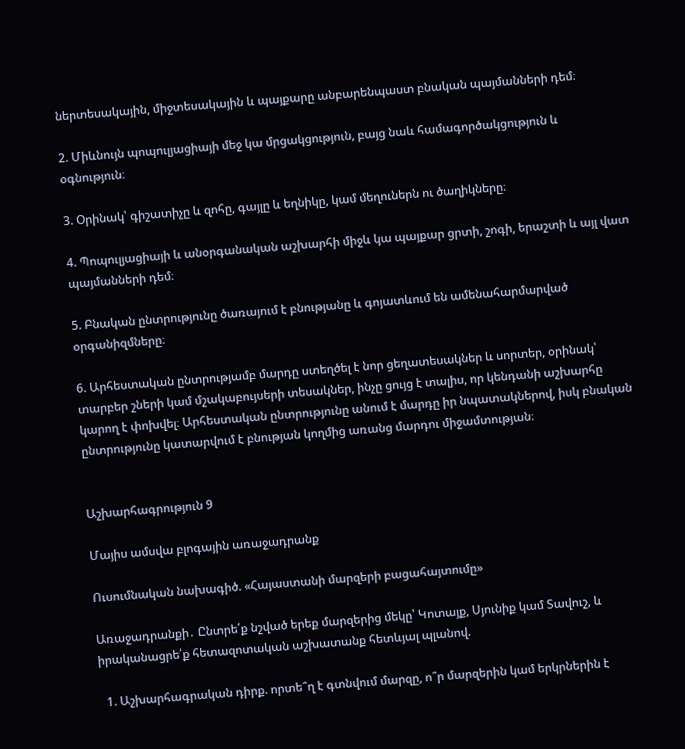ներտեսակային, միջտեսակային և պայքարը անբարենպաստ բնական պայմանների դեմ։

2. Միևնույն պոպուլյացիայի մեջ կա մրցակցություն, բայց նաև համագործակցություն և օգնություն։

3. Օրինակ՝ գիշատիչը և զոհը, գայլը և եղնիկը, կամ մեղուներն ու ծաղիկները։

4. Պոպուլյացիայի և անօրգանական աշխարհի միջև կա պայքար ցրտի, շոգի, երաշտի և այլ վատ պայմանների դեմ։

5. Բնական ընտրությունը ծառայում է բնությանը և գոյատևում են ամենահարմարված օրգանիզմները։

6. Արհեստական ընտրությամբ մարդը ստեղծել է նոր ցեղատեսակներ և սորտեր, օրինակ՝ տարբեր շների կամ մշակաբույսերի տեսակներ, ինչը ցույց է տալիս, որ կենդանի աշխարհը կարող է փոխվել։ Արհեստական ընտրությունը անում է մարդը իր նպատակներով, իսկ բնական ընտրությունը կատարվում է բնության կողմից առանց մարդու միջամտության։


Աշխարհագրություն 9

Մայիս ամսվա բլոգային առաջադրանք

Ուսումնական նախագիծ. «Հայաստանի մարզերի բացահայտումը»

Առաջադրանքի․ Ընտրե՛ք նշված երեք մարզերից մեկը՝ Կոտայք, Սյունիք կամ Տավուշ, և իրականացրե՛ք հետազոտական աշխատանք հետևյալ պլանով.

  1. Աշխարհագրական դիրք. որտե՞ղ է գտնվում մարզը, ո՞ր մարզերին կամ երկրներին է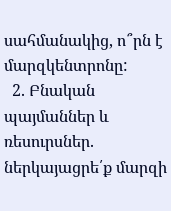սահմանակից, ո՞րն է մարզկենտրոնը:
  2. Բնական պայմաններ և ռեսուրսներ. ներկայացրե՛ք մարզի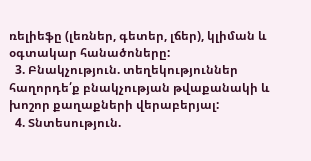ռելիեֆը (լեռներ, գետեր, լճեր), կլիման և օգտակար հանածոները:
  3. Բնակչություն. տեղեկություններ հաղորդե՛ք բնակչության թվաքանակի և խոշոր քաղաքների վերաբերյալ:
  4. Տնտեսություն.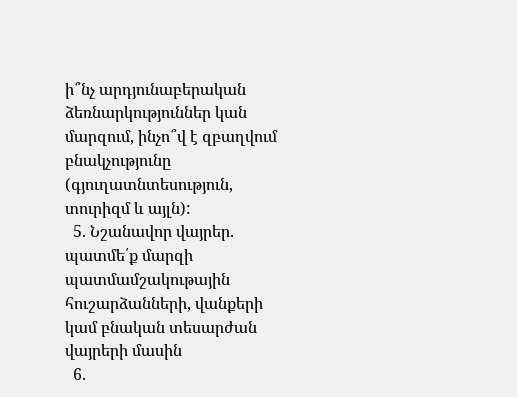ի՞նչ արդյունաբերական ձեռնարկություններ կան մարզում, ինչո՞վ է զբաղվում բնակչությունը (գյուղատնտեսություն, տուրիզմ և այլն):
  5. Նշանավոր վայրեր. պատմե՛ք մարզի պատմամշակութային հուշարձանների, վանքերի կամ բնական տեսարժան վայրերի մասին
  6.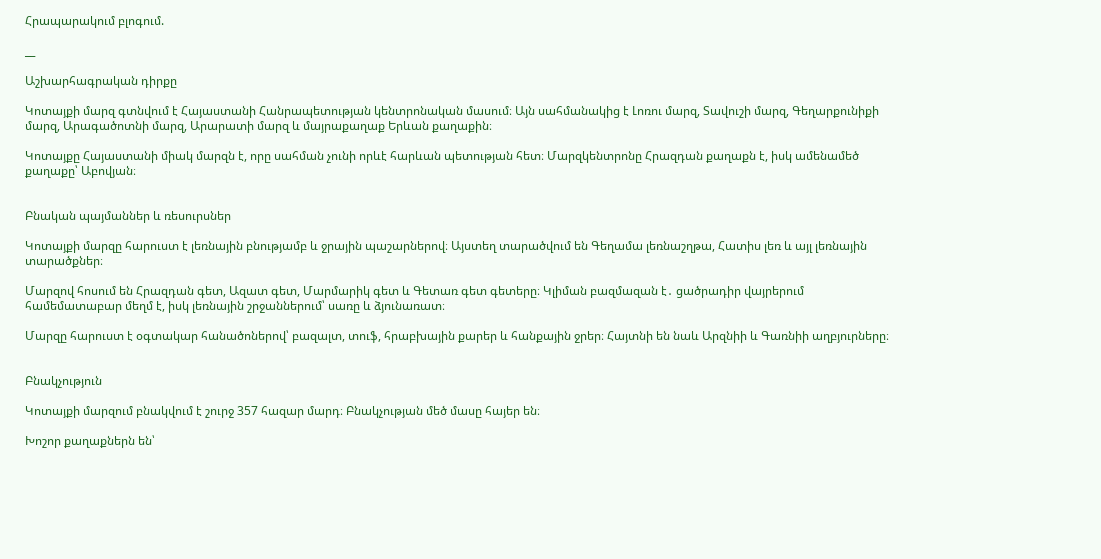Հրապարակում բլոգում.

__

Աշխարհագրական դիրքը

Կոտայքի մարզ գտնվում է Հայաստանի Հանրապետության կենտրոնական մասում։ Այն սահմանակից է Լոռու մարզ, Տավուշի մարզ, Գեղարքունիքի մարզ, Արագածոտնի մարզ, Արարատի մարզ և մայրաքաղաք Երևան քաղաքին։

Կոտայքը Հայաստանի միակ մարզն է, որը սահման չունի որևէ հարևան պետության հետ։ Մարզկենտրոնը Հրազդան քաղաքն է, իսկ ամենամեծ քաղաքը՝ Աբովյան։


Բնական պայմաններ և ռեսուրսներ

Կոտայքի մարզը հարուստ է լեռնային բնությամբ և ջրային պաշարներով։ Այստեղ տարածվում են Գեղամա լեռնաշղթա, Հատիս լեռ և այլ լեռնային տարածքներ։

Մարզով հոսում են Հրազդան գետ, Ազատ գետ, Մարմարիկ գետ և Գետառ գետ գետերը։ Կլիման բազմազան է․ ցածրադիր վայրերում համեմատաբար մեղմ է, իսկ լեռնային շրջաններում՝ սառը և ձյունառատ։

Մարզը հարուստ է օգտակար հանածոներով՝ բազալտ, տուֆ, հրաբխային քարեր և հանքային ջրեր։ Հայտնի են նաև Արզնիի և Գառնիի աղբյուրները։


Բնակչություն

Կոտայքի մարզում բնակվում է շուրջ 357 հազար մարդ։ Բնակչության մեծ մասը հայեր են։

Խոշոր քաղաքներն են՝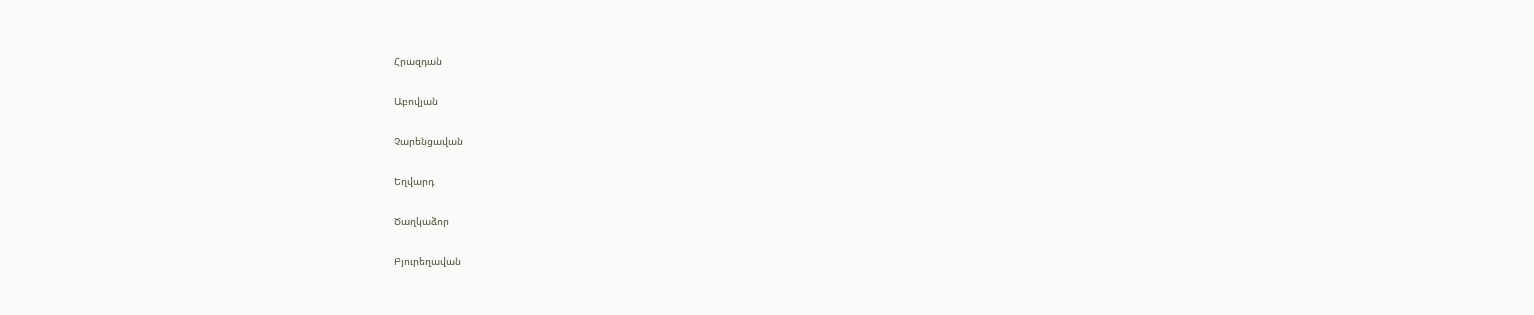Հրազդան

Աբովյան

Չարենցավան

Եղվարդ

Ծաղկաձոր

Բյուրեղավան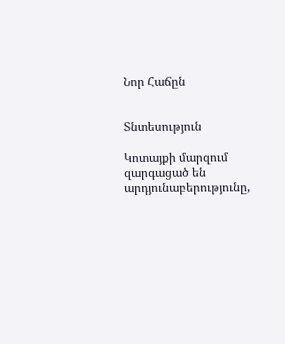Նոր Հաճըն


Տնտեսություն

Կոտայքի մարզում զարգացած են արդյունաբերությունը,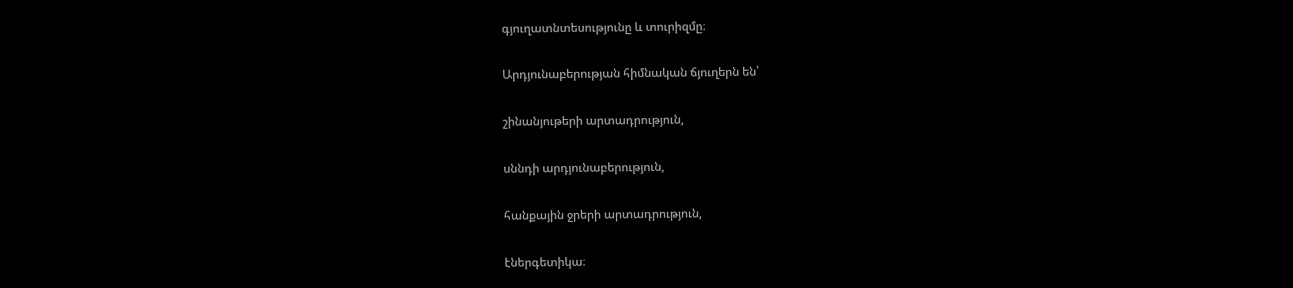գյուղատնտեսությունը և տուրիզմը։

Արդյունաբերության հիմնական ճյուղերն են՝

շինանյութերի արտադրություն,

սննդի արդյունաբերություն,

հանքային ջրերի արտադրություն,

էներգետիկա։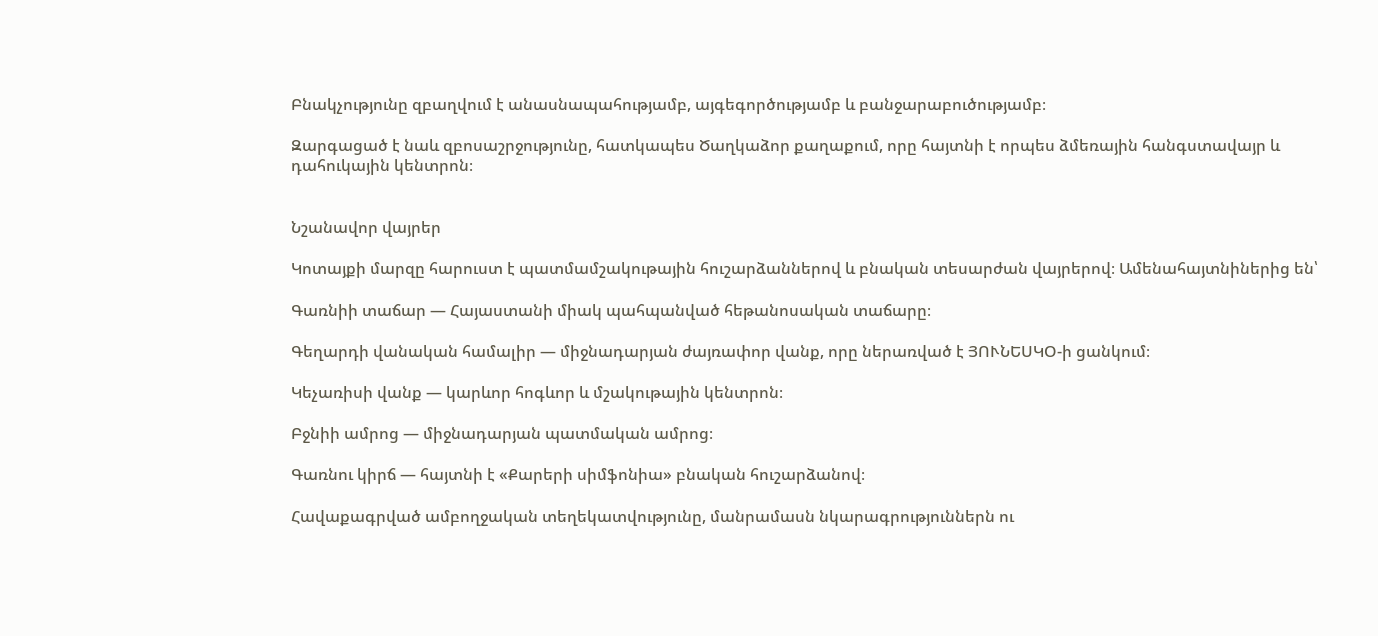Բնակչությունը զբաղվում է անասնապահությամբ, այգեգործությամբ և բանջարաբուծությամբ։

Զարգացած է նաև զբոսաշրջությունը, հատկապես Ծաղկաձոր քաղաքում, որը հայտնի է որպես ձմեռային հանգստավայր և դահուկային կենտրոն։


Նշանավոր վայրեր

Կոտայքի մարզը հարուստ է պատմամշակութային հուշարձաններով և բնական տեսարժան վայրերով։ Ամենահայտնիներից են՝

Գառնիի տաճար — Հայաստանի միակ պահպանված հեթանոսական տաճարը։

Գեղարդի վանական համալիր — միջնադարյան ժայռափոր վանք, որը ներառված է ՅՈՒՆԵՍԿՕ-ի ցանկում։

Կեչառիսի վանք — կարևոր հոգևոր և մշակութային կենտրոն։

Բջնիի ամրոց — միջնադարյան պատմական ամրոց։

Գառնու կիրճ — հայտնի է «Քարերի սիմֆոնիա» բնական հուշարձանով։

Հավաքագրված ամբողջական տեղեկատվությունը, մանրամասն նկարագրություններն ու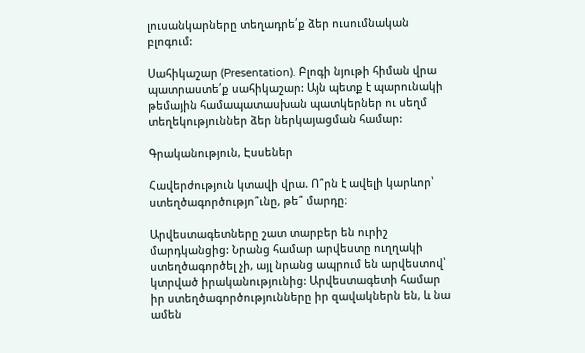լուսանկարները տեղադրե՛ք ձեր ուսումնական բլոգում:

Սահիկաշար (Presentation). Բլոգի նյութի հիման վրա պատրաստե՛ք սահիկաշար: Այն պետք է պարունակի թեմային համապատասխան պատկերներ ու սեղմ տեղեկություններ ձեր ներկայացման համար:

Գրականություն, Էսսեներ

Հավերժություն կտավի վրա. Ո՞րն է ավելի կարևոր՝ ստեղծագործությո՞ւնը, թե՞ մարդը։

Արվեստագետները շատ տարբեր են ուրիշ մարդկանցից: Նրանց համար արվեստը ուղղակի ստեղծագործել չի, այլ նրանց ապրում են արվեստով՝ կտրված իրականությունից: Արվեստագետի համար իր ստեղծագործությունները իր զավակներն են, և նա ամեն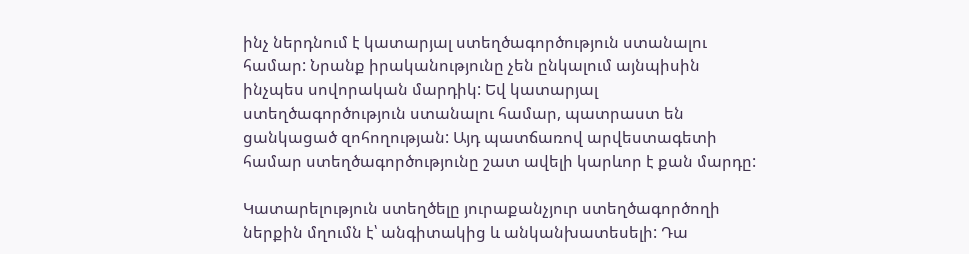ինչ ներդնում է կատարյալ ստեղծագործություն ստանալու համար: Նրանք իրականությունը չեն ընկալում այնպիսին ինչպես սովորական մարդիկ: Եվ կատարյալ ստեղծագործություն ստանալու համար, պատրաստ են ցանկացած զոհողության: Այդ պատճառով արվեստագետի համար ստեղծագործությունը շատ ավելի կարևոր է քան մարդը:

Կատարելություն ստեղծելը յուրաքանչյուր ստեղծագործողի ներքին մղումն է՝ անգիտակից և անկանխատեսելի: Դա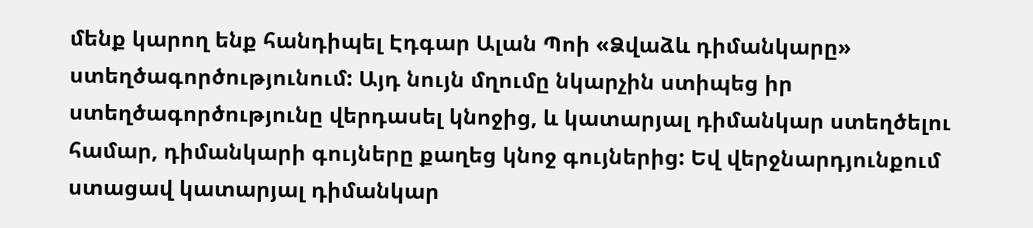մենք կարող ենք հանդիպել Էդգար Ալան Պոի «Ձվաձև դիմանկարը» ստեղծագործությունում: Այդ նույն մղումը նկարչին ստիպեց իր ստեղծագործությունը վերդասել կնոջից, և կատարյալ դիմանկար ստեղծելու համար, դիմանկարի գույները քաղեց կնոջ գույներից: Եվ վերջնարդյունքում ստացավ կատարյալ դիմանկար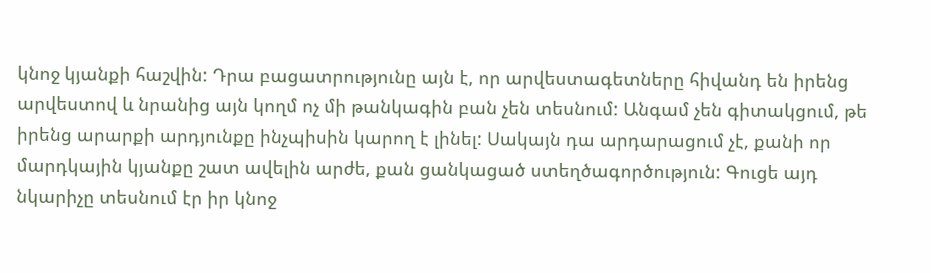կնոջ կյանքի հաշվին: Դրա բացատրությունը այն է, որ արվեստագետները հիվանդ են իրենց արվեստով և նրանից այն կողմ ոչ մի թանկագին բան չեն տեսնում: Անգամ չեն գիտակցում, թե իրենց արարքի արդյունքը ինչպիսին կարող է լինել: Սակայն դա արդարացում չէ, քանի որ մարդկային կյանքը շատ ավելին արժե, քան ցանկացած ստեղծագործություն: Գուցե այդ նկարիչը տեսնում էր իր կնոջ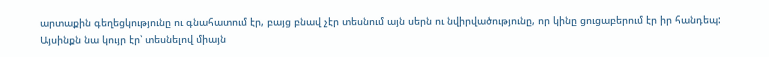արտաքին գեղեցկությունը ու գնահատում էր, բայց բնավ չէր տեսնում այն սերն ու նվիրվածությունը, որ կինը ցուցաբերում էր իր հանդեպ: Այսինքն նա կույր էր՝ տեսնելով միայն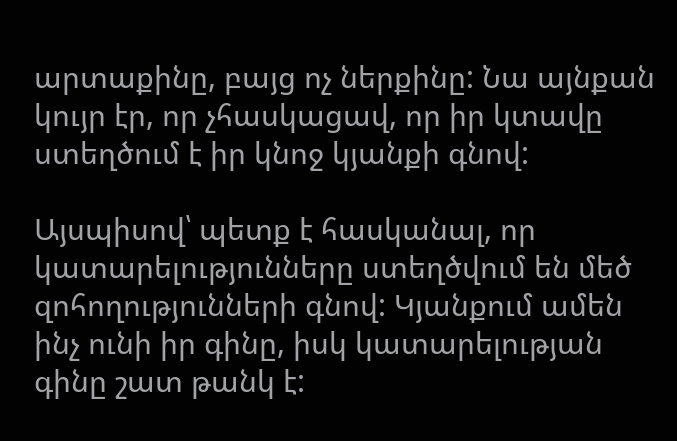արտաքինը, բայց ոչ ներքինը: Նա այնքան կույր էր, որ չհասկացավ, որ իր կտավը ստեղծում է իր կնոջ կյանքի գնով:

Այսպիսով՝ պետք է հասկանալ, որ կատարելությունները ստեղծվում են մեծ զոհողությունների գնով: Կյանքում ամեն ինչ ունի իր գինը, իսկ կատարելության գինը շատ թանկ է: